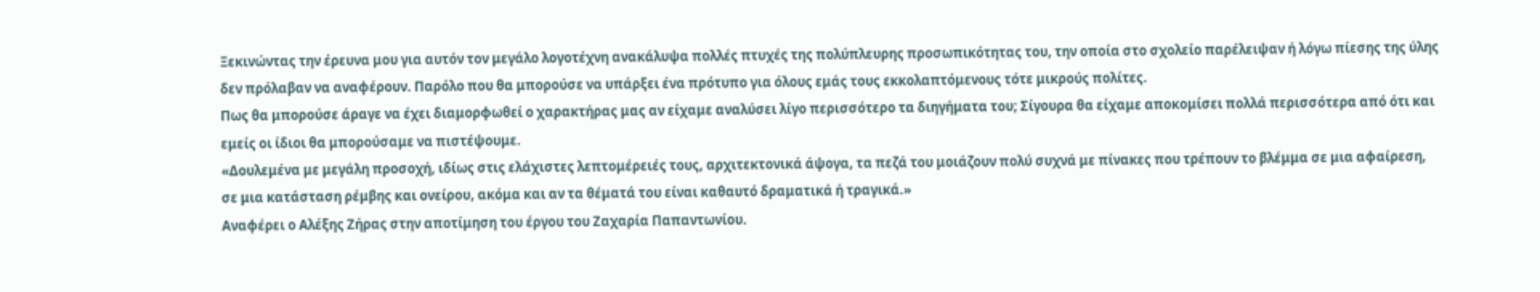Ξεκινώντας την έρευνα μου για αυτόν τον μεγάλο λογοτέχνη ανακάλυψα πολλές πτυχές της πολύπλευρης προσωπικότητας του, την οποία στο σχολείο παρέλειψαν ή λόγω πίεσης της ύλης δεν πρόλαβαν να αναφέρουν. Παρόλο που θα μπορούσε να υπάρξει ένα πρότυπο για όλους εμάς τους εκκολαπτόμενους τότε μικρούς πολίτες.
Πως θα μπορούσε άραγε να έχει διαμορφωθεί ο χαρακτήρας μας αν είχαμε αναλύσει λίγο περισσότερο τα διηγήματα του; Σίγουρα θα είχαμε αποκομίσει πολλά περισσότερα από ότι και εμείς οι ίδιοι θα μπορούσαμε να πιστέψουμε.
«Δουλεμένα με μεγάλη προσοχή, ιδίως στις ελάχιστες λεπτομέρειές τους, αρχιτεκτονικά άψογα, τα πεζά του μοιάζουν πολύ συχνά με πίνακες που τρέπουν το βλέμμα σε μια αφαίρεση, σε μια κατάσταση ρέμβης και ονείρου, ακόμα και αν τα θέματά του είναι καθαυτό δραματικά ή τραγικά.»
Αναφέρει ο Αλέξης Ζήρας στην αποτίμηση του έργου του Ζαχαρία Παπαντωνίου.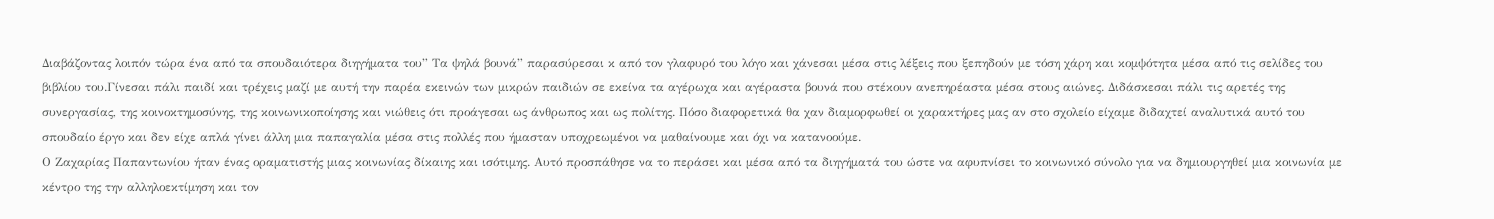Διαβάζοντας λοιπόν τώρα ένα από τα σπουδαιότερα διηγήματα του” Τα ψηλά βουνά” παρασύρεσαι κ από τον γλαφυρό του λόγο και χάνεσαι μέσα στις λέξεις που ξεπηδούν με τόση χάρη και κομψότητα μέσα από τις σελίδες του βιβλίου του.Γίνεσαι πάλι παιδί και τρέχεις μαζί με αυτή την παρέα εκεινών των μικρών παιδιών σε εκείνα τα αγέρωχα και αγέραστα βουνά που στέκουν ανεπηρέαστα μέσα στους αιώνες. Διδάσκεσαι πάλι τις αρετές της συνεργασίας, της κοινοκτημοσύνης, της κοινωνικοποίησης και νιώθεις ότι προάγεσαι ως άνθρωπος και ως πολίτης. Πόσο διαφορετικά θα χαν διαμορφωθεί οι χαρακτήρες μας αν στο σχολείο είχαμε διδαχτεί αναλυτικά αυτό του σπουδαίο έργο και δεν είχε απλά γίνει άλλη μια παπαγαλία μέσα στις πολλές που ήμασταν υποχρεωμένοι να μαθαίνουμε και όχι να κατανοούμε.
Ο Ζαχαρίας Παπαντωνίου ήταν ένας οραματιστής μιας κοινωνίας δίκαιης και ισότιμης. Αυτό προσπάθησε να το περάσει και μέσα από τα διηγήματά του ώστε να αφυπνίσει το κοινωνικό σύνολο για να δημιουργηθεί μια κοινωνία με κέντρο της την αλληλοεκτίμηση και τον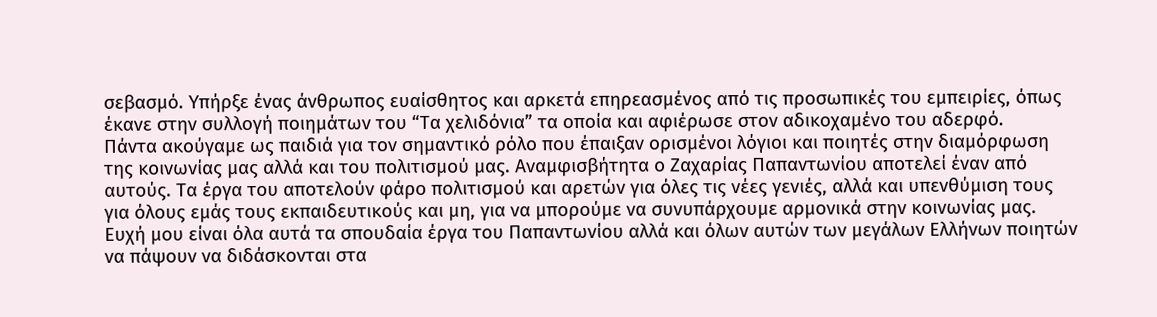σεβασμό. Υπήρξε ένας άνθρωπος ευαίσθητος και αρκετά επηρεασμένος από τις προσωπικές του εμπειρίες, όπως έκανε στην συλλογή ποιημάτων του “Τα χελιδόνια” τα οποία και αφιέρωσε στον αδικοχαμένο του αδερφό.
Πάντα ακούγαμε ως παιδιά για τον σημαντικό ρόλο που έπαιξαν ορισμένοι λόγιοι και ποιητές στην διαμόρφωση της κοινωνίας μας αλλά και του πολιτισμού μας. Αναμφισβήτητα ο Ζαχαρίας Παπαντωνίου αποτελεί έναν από αυτούς. Τα έργα του αποτελούν φάρο πολιτισμού και αρετών για όλες τις νέες γενιές, αλλά και υπενθύμιση τους για όλους εμάς τους εκπαιδευτικούς και μη, για να μπορούμε να συνυπάρχουμε αρμονικά στην κοινωνίας μας.
Ευχή μου είναι όλα αυτά τα σπουδαία έργα του Παπαντωνίου αλλά και όλων αυτών των μεγάλων Ελλήνων ποιητών να πάψουν να διδάσκονται στα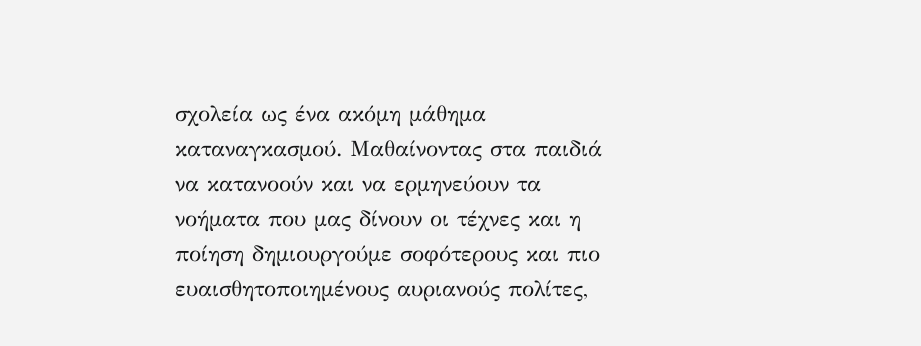σχολεία ως ένα ακόμη μάθημα καταναγκασμού. Μαθαίνοντας στα παιδιά να κατανοούν και να ερμηνεύουν τα νοήματα που μας δίνουν οι τέχνες και η ποίηση δημιουργούμε σοφότερους και πιο ευαισθητοποιημένους αυριανούς πολίτες,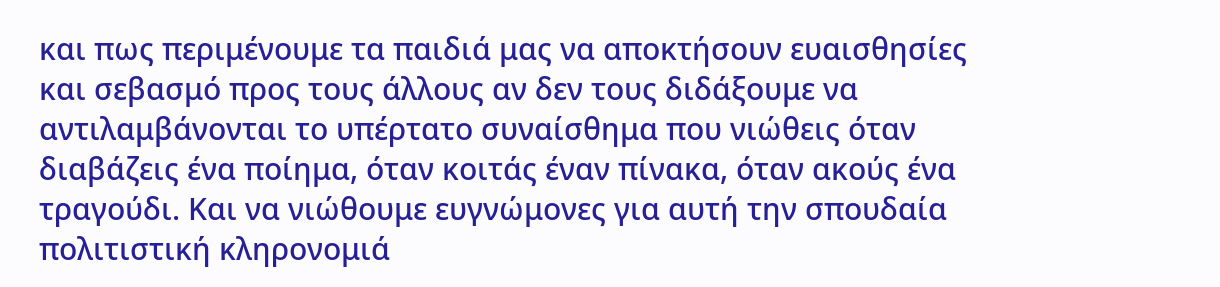και πως περιμένουμε τα παιδιά μας να αποκτήσουν ευαισθησίες και σεβασμό προς τους άλλους αν δεν τους διδάξουμε να αντιλαμβάνονται το υπέρτατο συναίσθημα που νιώθεις όταν διαβάζεις ένα ποίημα, όταν κοιτάς έναν πίνακα, όταν ακούς ένα τραγούδι. Και να νιώθουμε ευγνώμονες για αυτή την σπουδαία πολιτιστική κληρονομιά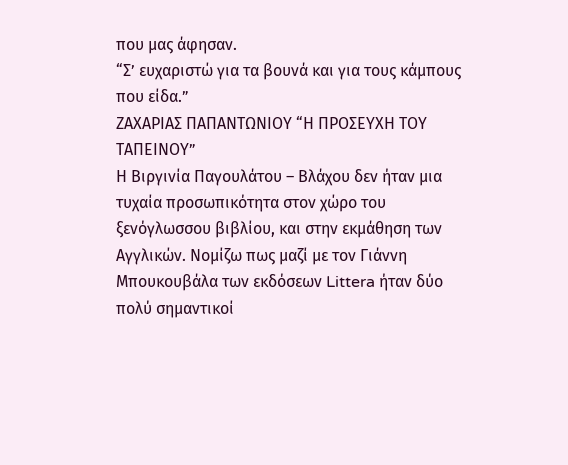που μας άφησαν.
“Σ’ ευχαριστώ για τα βουνά και για τους κάμπους που είδα.”
ΖΑΧΑΡΙΑΣ ΠΑΠΑΝΤΩΝΙΟΥ “Η ΠΡΟΣΕΥΧΗ ΤΟΥ ΤΑΠΕΙΝΟΥ”
Η Βιργινία Παγουλάτου – Βλάχου δεν ήταν μια τυχαία προσωπικότητα στον χώρο του ξενόγλωσσου βιβλίου, και στην εκμάθηση των Αγγλικών. Νομίζω πως μαζί με τον Γιάννη Μπουκουβάλα των εκδόσεων Littera ήταν δύο πολύ σημαντικοί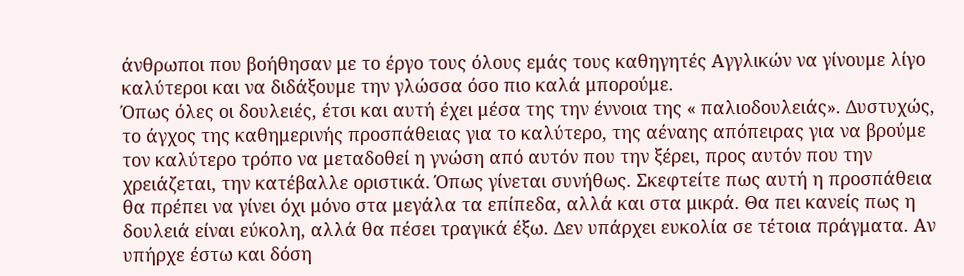άνθρωποι που βοήθησαν με το έργο τους όλους εμάς τους καθηγητές Αγγλικών να γίνουμε λίγο καλύτεροι και να διδάξουμε την γλώσσα όσο πιο καλά μπορούμε.
Όπως όλες οι δουλειές, έτσι και αυτή έχει μέσα της την έννοια της « παλιοδουλειάς». Δυστυχώς, το άγχος της καθημερινής προσπάθειας για το καλύτερο, της αέναης απόπειρας για να βρούμε τον καλύτερο τρόπο να μεταδοθεί η γνώση από αυτόν που την ξέρει, προς αυτόν που την χρειάζεται, την κατέβαλλε οριστικά. Όπως γίνεται συνήθως. Σκεφτείτε πως αυτή η προσπάθεια θα πρέπει να γίνει όχι μόνο στα μεγάλα τα επίπεδα, αλλά και στα μικρά. Θα πει κανείς πως η δουλειά είναι εύκολη, αλλά θα πέσει τραγικά έξω. Δεν υπάρχει ευκολία σε τέτοια πράγματα. Αν υπήρχε έστω και δόση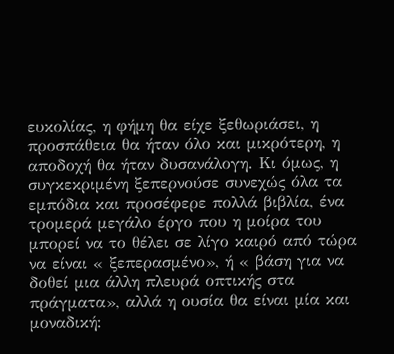ευκολίας, η φήμη θα είχε ξεθωριάσει, η προσπάθεια θα ήταν όλο και μικρότερη, η αποδοχή θα ήταν δυσανάλογη. Κι όμως, η συγκεκριμένη ξεπερνούσε συνεχώς όλα τα εμπόδια και προσέφερε πολλά βιβλία, ένα τρομερά μεγάλο έργο που η μοίρα του μπορεί να το θέλει σε λίγο καιρό από τώρα να είναι « ξεπερασμένο», ή « βάση για να δοθεί μια άλλη πλευρά οπτικής στα πράγματα», αλλά η ουσία θα είναι μία και μοναδική: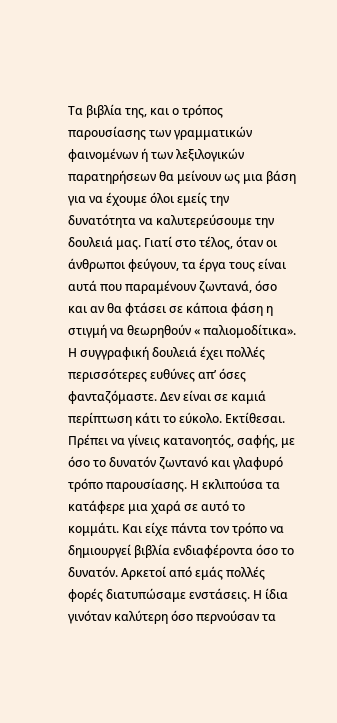Τα βιβλία της, και ο τρόπος παρουσίασης των γραμματικών φαινομένων ή των λεξιλογικών παρατηρήσεων θα μείνουν ως μια βάση για να έχουμε όλοι εμείς την δυνατότητα να καλυτερεύσουμε την δουλειά μας. Γιατί στο τέλος, όταν οι άνθρωποι φεύγουν, τα έργα τους είναι αυτά που παραμένουν ζωντανά, όσο και αν θα φτάσει σε κάποια φάση η στιγμή να θεωρηθούν « παλιομοδίτικα».
Η συγγραφική δουλειά έχει πολλές περισσότερες ευθύνες απ’ όσες φανταζόμαστε. Δεν είναι σε καμιά περίπτωση κάτι το εύκολο. Εκτίθεσαι. Πρέπει να γίνεις κατανοητός, σαφής, με όσο το δυνατόν ζωντανό και γλαφυρό τρόπο παρουσίασης. Η εκλιπούσα τα κατάφερε μια χαρά σε αυτό το κομμάτι. Και είχε πάντα τον τρόπο να δημιουργεί βιβλία ενδιαφέροντα όσο το δυνατόν. Αρκετοί από εμάς πολλές φορές διατυπώσαμε ενστάσεις. Η ίδια γινόταν καλύτερη όσο περνούσαν τα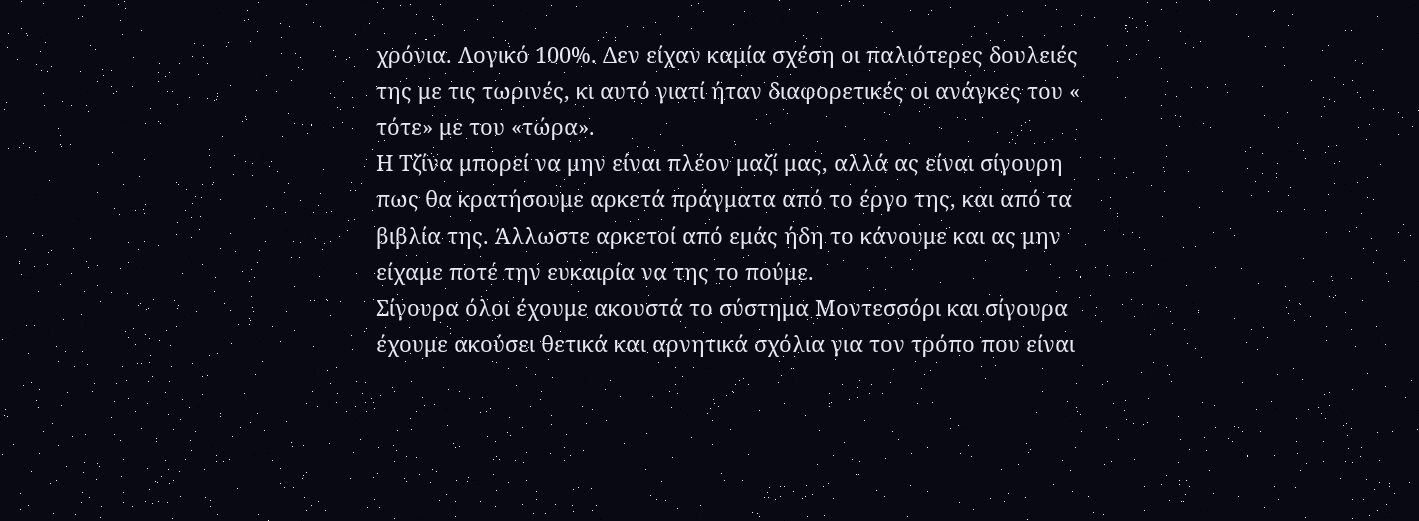χρόνια. Λογικό 100%. Δεν είχαν καμία σχέση οι παλιότερες δουλειές της με τις τωρινές, κι αυτό γιατί ήταν διαφορετικές οι ανάγκες του « τότε» με του «τώρα».
Η Τζίνα μπορεί να μην είναι πλέον μαζί μας, αλλά ας είναι σίγουρη πως θα κρατήσουμε αρκετά πράγματα από το έργο της, και από τα βιβλία της. Άλλωστε αρκετοί από εμάς ήδη το κάνουμε και ας μην είχαμε ποτέ την ευκαιρία να της το πούμε.
Σίγουρα όλοι έχουμε ακουστά το σύστημα Μοντεσσόρι και σίγουρα έχουμε ακούσει θετικά και αρνητικά σχόλια για τον τρόπο που είναι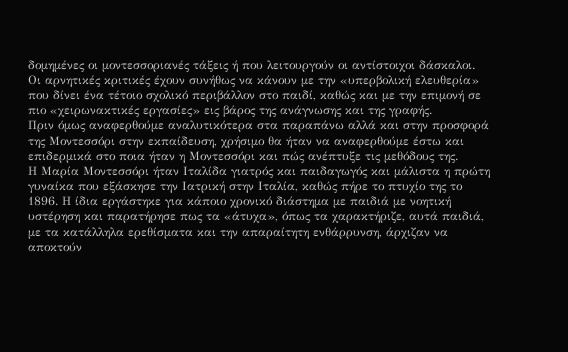δομημένες οι μοντεσσοριανές τάξεις ή που λειτουργούν οι αντίστοιχοι δάσκαλοι. Οι αρνητικές κριτικές έχουν συνήθως να κάνουν με την «υπερβολική ελευθερία» που δίνει ένα τέτοιο σχολικό περιβάλλον στο παιδί, καθώς και με την επιμονή σε πιο «χειρωνακτικές εργασίες» εις βάρος της ανάγνωσης και της γραφής.
Πριν όμως αναφερθούμε αναλυτικότερα στα παραπάνω αλλά και στην προσφορά της Μοντεσσόρι στην εκπαίδευση, χρήσιμο θα ήταν να αναφερθούμε έστω και επιδερμικά στο ποια ήταν η Μοντεσσόρι και πώς ανέπτυξε τις μεθόδους της.
Η Μαρία Μοντεσσόρι ήταν Ιταλίδα γιατρός και παιδαγωγός και μάλιστα η πρώτη γυναίκα που εξάσκησε την Ιατρική στην Ιταλία, καθώς πήρε το πτυχίο της το 1896. Η ίδια εργάστηκε για κάποιο χρονικό διάστημα με παιδιά με νοητική υστέρηση και παρατήρησε πως τα «άτυχα», όπως τα χαρακτήριζε, αυτά παιδιά, με τα κατάλληλα ερεθίσματα και την απαραίτητη ενθάρρυνση, άρχιζαν να αποκτούν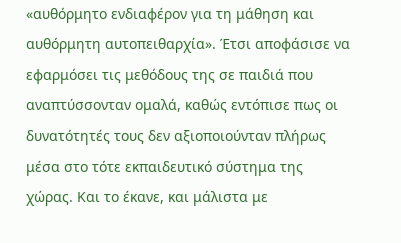«αυθόρμητο ενδιαφέρον για τη μάθηση και αυθόρμητη αυτοπειθαρχία». Έτσι αποφάσισε να εφαρμόσει τις μεθόδους της σε παιδιά που αναπτύσσονταν ομαλά, καθώς εντόπισε πως οι δυνατότητές τους δεν αξιοποιούνταν πλήρως μέσα στο τότε εκπαιδευτικό σύστημα της χώρας. Και το έκανε, και μάλιστα με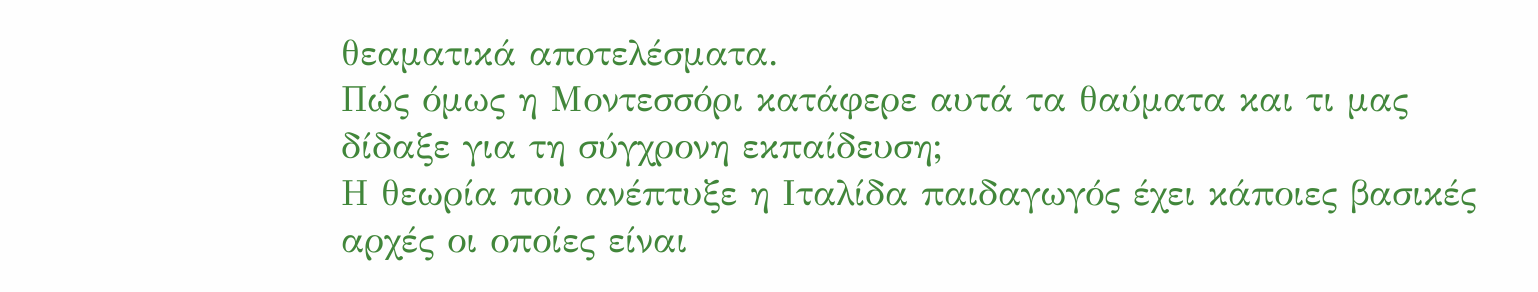θεαματικά αποτελέσματα.
Πώς όμως η Μοντεσσόρι κατάφερε αυτά τα θαύματα και τι μας δίδαξε για τη σύγχρονη εκπαίδευση;
Η θεωρία που ανέπτυξε η Ιταλίδα παιδαγωγός έχει κάποιες βασικές αρχές οι οποίες είναι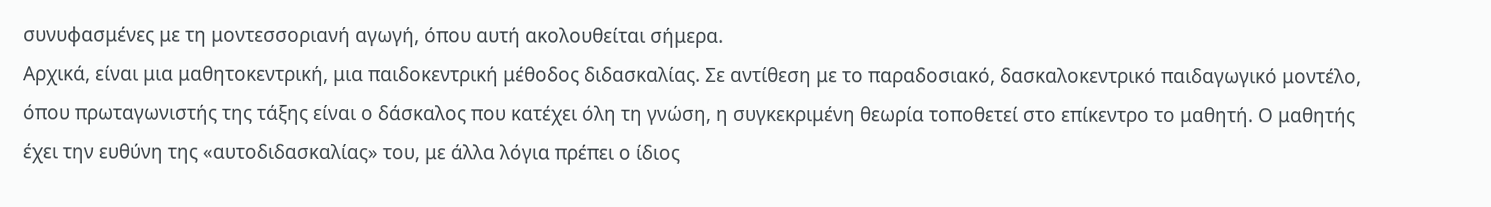συνυφασμένες με τη μοντεσσοριανή αγωγή, όπου αυτή ακολουθείται σήμερα.
Αρχικά, είναι μια μαθητοκεντρική, μια παιδοκεντρική μέθοδος διδασκαλίας. Σε αντίθεση με το παραδοσιακό, δασκαλοκεντρικό παιδαγωγικό μοντέλο, όπου πρωταγωνιστής της τάξης είναι ο δάσκαλος που κατέχει όλη τη γνώση, η συγκεκριμένη θεωρία τοποθετεί στο επίκεντρο το μαθητή. Ο μαθητής έχει την ευθύνη της «αυτοδιδασκαλίας» του, με άλλα λόγια πρέπει ο ίδιος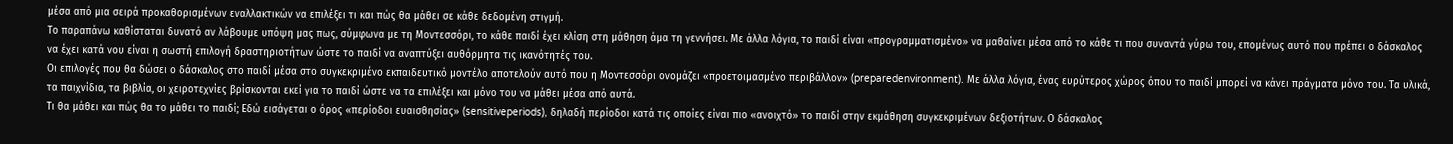μέσα από μια σειρά προκαθορισμένων εναλλακτικών να επιλέξει τι και πώς θα μάθει σε κάθε δεδομένη στιγμή.
Το παραπάνω καθίσταται δυνατό αν λάβουμε υπόψη μας πως, σύμφωνα με τη Μοντεσσόρι, το κάθε παιδί έχει κλίση στη μάθηση άμα τη γεννήσει. Με άλλα λόγια, το παιδί είναι «προγραμματισμένο» να μαθαίνει μέσα από το κάθε τι που συναντά γύρω του, επομένως αυτό που πρέπει ο δάσκαλος να έχει κατά νου είναι η σωστή επιλογή δραστηριοτήτων ώστε το παιδί να αναπτύξει αυθόρμητα τις ικανότητές του.
Οι επιλογές που θα δώσει ο δάσκαλος στο παιδί μέσα στο συγκεκριμένο εκπαιδευτικό μοντέλο αποτελούν αυτό που η Μοντεσσόρι ονομάζει «προετοιμασμένο περιβάλλον» (preparedenvironment). Με άλλα λόγια, ένας ευρύτερος χώρος όπου το παιδί μπορεί να κάνει πράγματα μόνο του. Τα υλικά, τα παιχνίδια, τα βιβλία, οι χειροτεχνίες βρίσκονται εκεί για το παιδί ώστε να τα επιλέξει και μόνο του να μάθει μέσα από αυτά.
Τι θα μάθει και πώς θα το μάθει το παιδί; Εδώ εισάγεται ο όρος «περίοδοι ευαισθησίας» (sensitiveperiods), δηλαδή περίοδοι κατά τις οποίες είναι πιο «ανοιχτό» το παιδί στην εκμάθηση συγκεκριμένων δεξιοτήτων. Ο δάσκαλος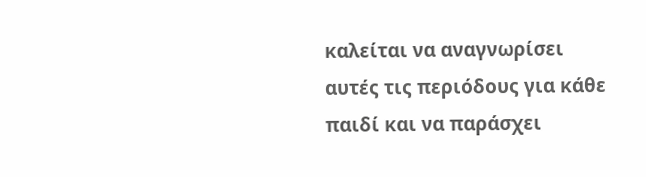καλείται να αναγνωρίσει αυτές τις περιόδους για κάθε παιδί και να παράσχει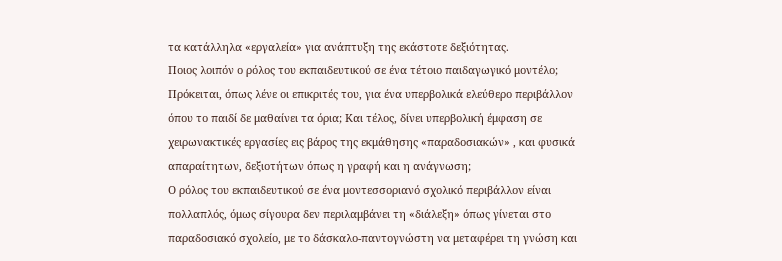τα κατάλληλα «εργαλεία» για ανάπτυξη της εκάστοτε δεξιότητας.
Ποιος λοιπόν ο ρόλος του εκπαιδευτικού σε ένα τέτοιο παιδαγωγικό μοντέλο; Πρόκειται, όπως λένε οι επικριτές του, για ένα υπερβολικά ελεύθερο περιβάλλον όπου το παιδί δε μαθαίνει τα όρια; Και τέλος, δίνει υπερβολική έμφαση σε χειρωνακτικές εργασίες εις βάρος της εκμάθησης «παραδοσιακών» , και φυσικά απαραίτητων, δεξιοτήτων όπως η γραφή και η ανάγνωση;
Ο ρόλος του εκπαιδευτικού σε ένα μοντεσσοριανό σχολικό περιβάλλον είναι πολλαπλός, όμως σίγουρα δεν περιλαμβάνει τη «διάλεξη» όπως γίνεται στο παραδοσιακό σχολείο, με το δάσκαλο-παντογνώστη να μεταφέρει τη γνώση και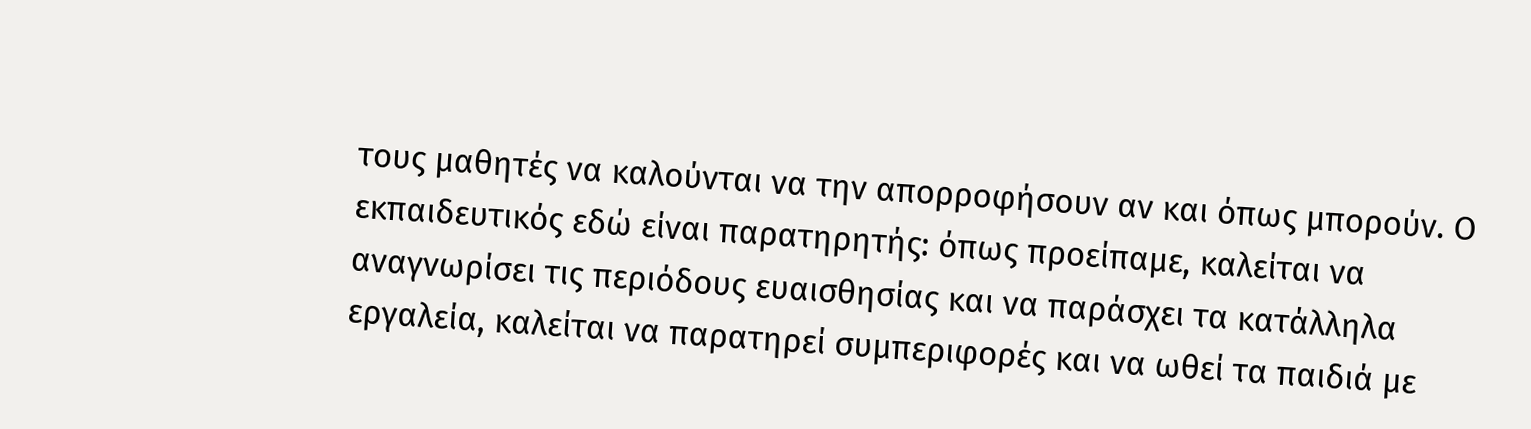τους μαθητές να καλούνται να την απορροφήσουν αν και όπως μπορούν. Ο εκπαιδευτικός εδώ είναι παρατηρητής: όπως προείπαμε, καλείται να αναγνωρίσει τις περιόδους ευαισθησίας και να παράσχει τα κατάλληλα εργαλεία, καλείται να παρατηρεί συμπεριφορές και να ωθεί τα παιδιά με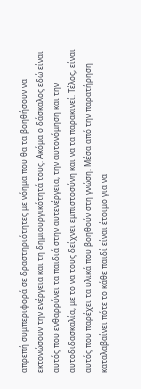απρεπή συμπεριφορά σε δραστηριότητες με νόημα που θα τα βοηθήσουν να εκτονώσουν την ενέργεια και τη δημιουργικότητά τους. Ακόμα ο δάσκαλος εδώ είναι αυτός που ενθαρρύνει τα παιδιά στην αυτενέργεια, την αυτονόμηση και την αυτοδιδασκαλία, με το να τους δείχνει εμπιστοσύνη και να τα παρακινεί. Τέλος, είναι αυτός που παρέχει τα υλικά που βοηθούν στη γνώση. Μέσα από την παρατήρηση καταλαβαίνει πότε το κάθε παιδί είναι έτοιμο για να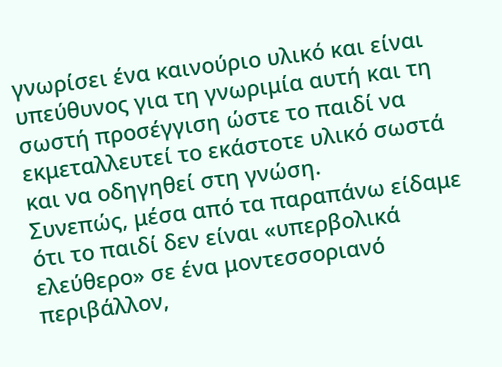γνωρίσει ένα καινούριο υλικό και είναι υπεύθυνος για τη γνωριμία αυτή και τη σωστή προσέγγιση ώστε το παιδί να εκμεταλλευτεί το εκάστοτε υλικό σωστά και να οδηγηθεί στη γνώση.
Συνεπώς, μέσα από τα παραπάνω είδαμε ότι το παιδί δεν είναι «υπερβολικά ελεύθερο» σε ένα μοντεσσοριανό περιβάλλον,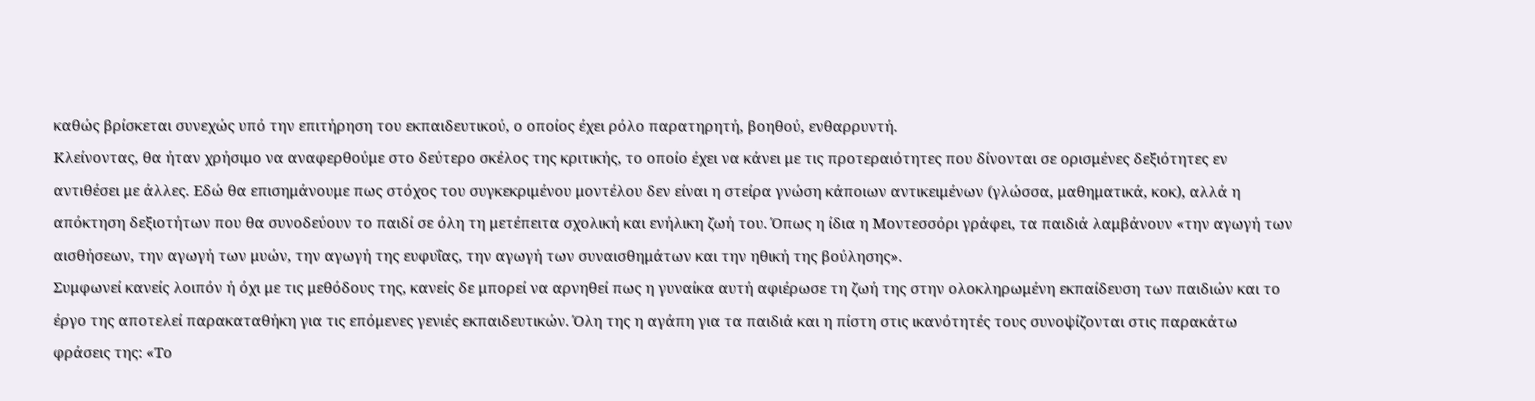καθώς βρίσκεται συνεχώς υπό την επιτήρηση του εκπαιδευτικού, ο οποίος έχει ρόλο παρατηρητή, βοηθού, ενθαρρυντή.
Κλείνοντας, θα ήταν χρήσιμο να αναφερθούμε στο δεύτερο σκέλος της κριτικής, το οποίο έχει να κάνει με τις προτεραιότητες που δίνονται σε ορισμένες δεξιότητες εν αντιθέσει με άλλες. Εδώ θα επισημάνουμε πως στόχος του συγκεκριμένου μοντέλου δεν είναι η στείρα γνώση κάποιων αντικειμένων (γλώσσα, μαθηματικά, κοκ), αλλά η απόκτηση δεξιοτήτων που θα συνοδεύουν το παιδί σε όλη τη μετέπειτα σχολική και ενήλικη ζωή του. Όπως η ίδια η Μοντεσσόρι γράφει, τα παιδιά λαμβάνουν «την αγωγή των αισθήσεων, την αγωγή των μυών, την αγωγή της ευφυΐας, την αγωγή των συναισθημάτων και την ηθική της βούλησης».
Συμφωνεί κανείς λοιπόν ή όχι με τις μεθόδους της, κανείς δε μπορεί να αρνηθεί πως η γυναίκα αυτή αφιέρωσε τη ζωή της στην ολοκληρωμένη εκπαίδευση των παιδιών και το έργο της αποτελεί παρακαταθήκη για τις επόμενες γενιές εκπαιδευτικών. Όλη της η αγάπη για τα παιδιά και η πίστη στις ικανότητές τους συνοψίζονται στις παρακάτω φράσεις της: «Το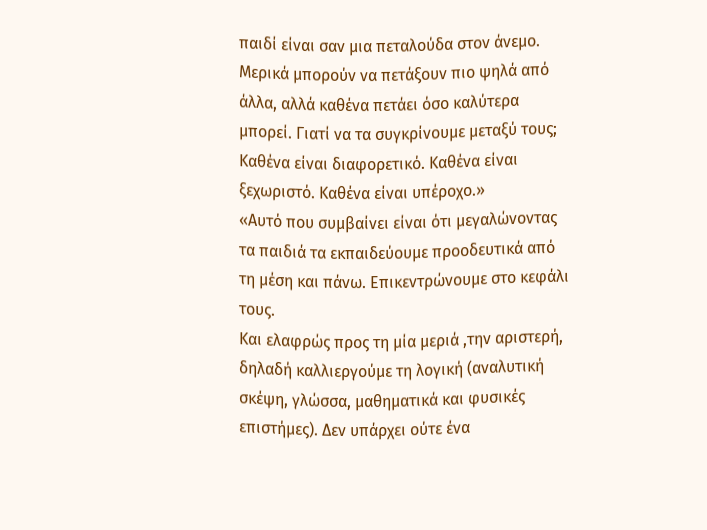παιδί είναι σαν μια πεταλούδα στον άνεμο. Μερικά μπορούν να πετάξουν πιο ψηλά από άλλα, αλλά καθένα πετάει όσο καλύτερα μπορεί. Γιατί να τα συγκρίνουμε μεταξύ τους; Καθένα είναι διαφορετικό. Καθένα είναι ξεχωριστό. Καθένα είναι υπέροχο.»
«Αυτό που συμβαίνει είναι ότι μεγαλώνοντας τα παιδιά τα εκπαιδεύουμε προοδευτικά από τη μέση και πάνω. Επικεντρώνουμε στο κεφάλι τους.
Και ελαφρώς προς τη μία μεριά ,την αριστερή, δηλαδή καλλιεργούμε τη λογική (αναλυτική σκέψη, γλώσσα, μαθηματικά και φυσικές επιστήμες). Δεν υπάρχει ούτε ένα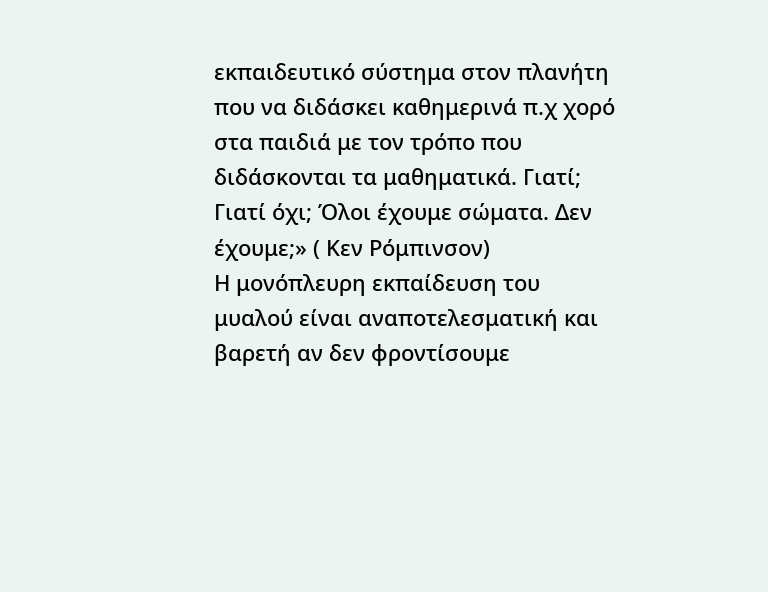εκπαιδευτικό σύστημα στον πλανήτη που να διδάσκει καθημερινά π.χ χορό στα παιδιά με τον τρόπο που διδάσκονται τα μαθηματικά. Γιατί; Γιατί όχι; Όλοι έχουμε σώματα. Δεν έχουμε;» ( Κεν Ρόμπινσον)
Η μονόπλευρη εκπαίδευση του μυαλού είναι αναποτελεσματική και βαρετή αν δεν φροντίσουμε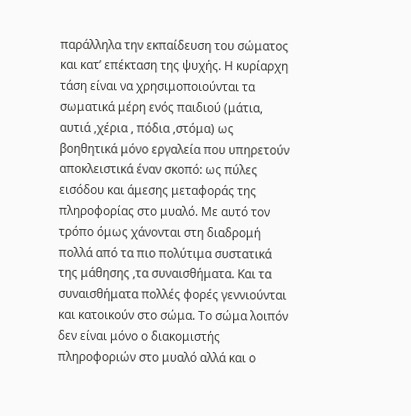παράλληλα την εκπαίδευση του σώματος και κατ’ επέκταση της ψυχής. Η κυρίαρχη τάση είναι να χρησιμοποιούνται τα σωματικά μέρη ενός παιδιού (μάτια, αυτιά ,χέρια , πόδια ,στόμα) ως βοηθητικά μόνο εργαλεία που υπηρετούν αποκλειστικά έναν σκοπό: ως πύλες εισόδου και άμεσης μεταφοράς της πληροφορίας στο μυαλό. Με αυτό τον τρόπο όμως χάνονται στη διαδρομή πολλά από τα πιο πολύτιμα συστατικά της μάθησης ,τα συναισθήματα. Και τα συναισθήματα πολλές φορές γεννιούνται και κατοικούν στο σώμα. Το σώμα λοιπόν δεν είναι μόνο ο διακομιστής πληροφοριών στο μυαλό αλλά και ο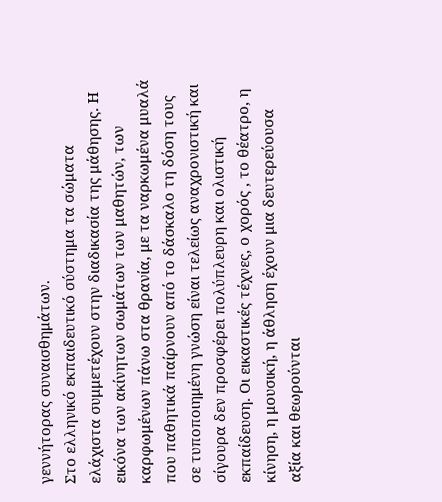γεννήτορας συναισθημάτων.
Στο ελληνικό εκπαιδευτικό σύστημα τα σώματα ελάχιστα συμμετέχουν στην διαδικασία της μάθησης. Η εικόνα των ακίνητων σωμάτων των μαθητών, των καρφωμένων πάνω στα θρανία, με τα ναρκωμένα μυαλά που παθητικά παίρνουν από το δάσκαλο τη δόση τους σε τυποποιημένη γνώση είναι τελείως αναχρονιστική και σίγουρα δεν προσφέρει πολύπλευρη και ολιστική εκπαίδευση. Οι εικαστικές τέχνες, ο χορός , το θέατρο, η κίνηση, η μουσική, η άθληση έχουν μια δευτερεύουσα αξία και θεωρούνται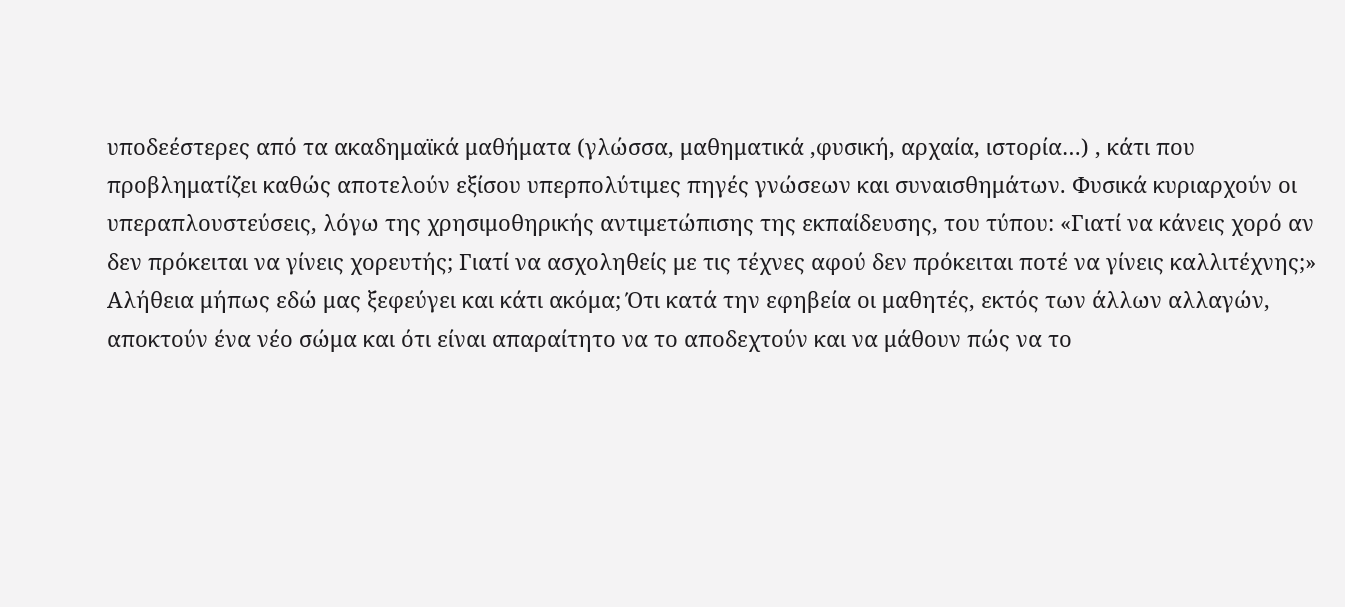υποδεέστερες από τα ακαδημαϊκά μαθήματα (γλώσσα, μαθηματικά ,φυσική, αρχαία, ιστορία…) , κάτι που προβληματίζει καθώς αποτελούν εξίσου υπερπολύτιμες πηγές γνώσεων και συναισθημάτων. Φυσικά κυριαρχούν οι υπεραπλουστεύσεις, λόγω της χρησιμοθηρικής αντιμετώπισης της εκπαίδευσης, του τύπου: «Γιατί να κάνεις χορό αν δεν πρόκειται να γίνεις χορευτής; Γιατί να ασχοληθείς με τις τέχνες αφού δεν πρόκειται ποτέ να γίνεις καλλιτέχνης;»
Αλήθεια μήπως εδώ μας ξεφεύγει και κάτι ακόμα; Ότι κατά την εφηβεία οι μαθητές, εκτός των άλλων αλλαγών, αποκτούν ένα νέο σώμα και ότι είναι απαραίτητο να το αποδεχτούν και να μάθουν πώς να το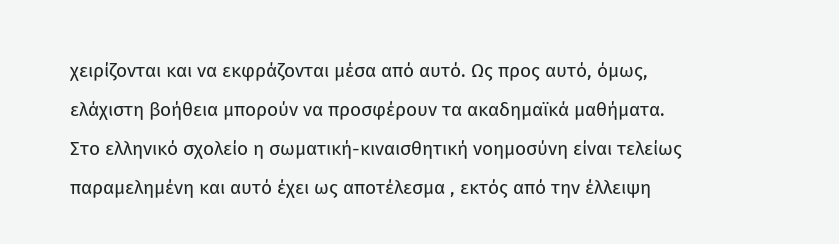χειρίζονται και να εκφράζονται μέσα από αυτό. Ως προς αυτό, όμως, ελάχιστη βοήθεια μπορούν να προσφέρουν τα ακαδημαϊκά μαθήματα.
Στο ελληνικό σχολείο η σωματική-κιναισθητική νοημοσύνη είναι τελείως παραμελημένη και αυτό έχει ως αποτέλεσμα , εκτός από την έλλειψη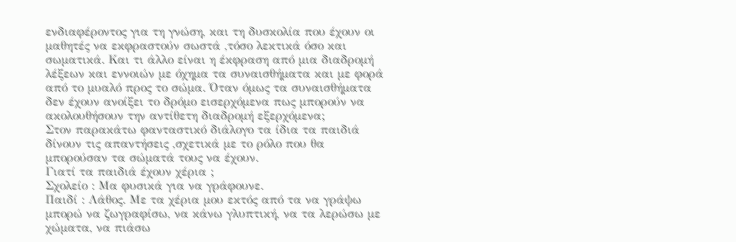ενδιαφέροντος για τη γνώση, και τη δυσκολία που έχουν οι μαθητές να εκφραστούν σωστά ,τόσο λεκτικά όσο και σωματικά. Και τι άλλο είναι η έκφραση από μια διαδρομή λέξεων και εννοιών με όχημα τα συναισθήματα και με φορά από το μυαλό προς το σώμα. Όταν όμως τα συναισθήματα δεν έχουν ανοίξει το δρόμο εισερχόμενα πως μπορούν να ακολουθήσουν την αντίθετη διαδρομή εξερχόμενα;
Στον παρακάτω φανταστικό διάλογο τα ίδια τα παιδιά δίνουν τις απαντήσεις ,σχετικά με το ρόλο που θα μπορούσαν τα σώματά τους να έχουν.
Γιατί τα παιδιά έχουν χέρια ;
Σχολείο : Μα φυσικά για να γράφουνε.
Παιδί : Λάθος. Με τα χέρια μου εκτός από τα να γράψω μπορώ να ζωγραφίσω, να κάνω γλυπτική, να τα λερώσω με χώματα, να πιάσω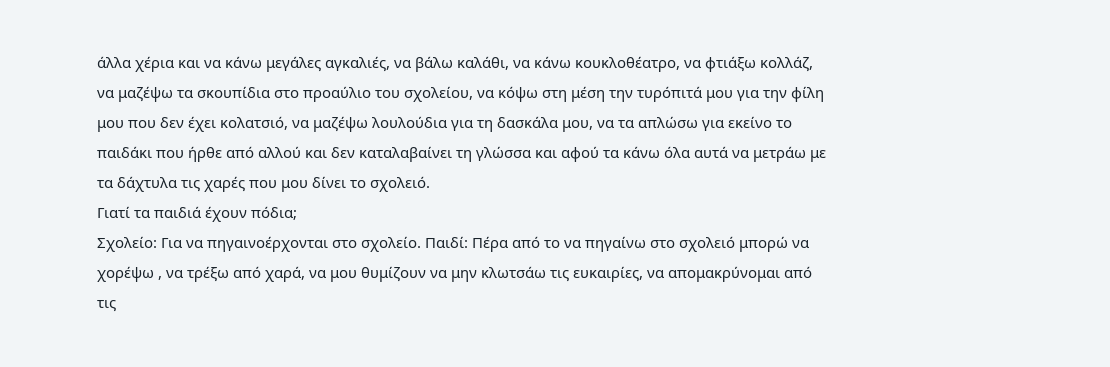άλλα χέρια και να κάνω μεγάλες αγκαλιές, να βάλω καλάθι, να κάνω κουκλοθέατρο, να φτιάξω κολλάζ, να μαζέψω τα σκουπίδια στο προαύλιο του σχολείου, να κόψω στη μέση την τυρόπιτά μου για την φίλη μου που δεν έχει κολατσιό, να μαζέψω λουλούδια για τη δασκάλα μου, να τα απλώσω για εκείνο το παιδάκι που ήρθε από αλλού και δεν καταλαβαίνει τη γλώσσα και αφού τα κάνω όλα αυτά να μετράω με τα δάχτυλα τις χαρές που μου δίνει το σχολειό.
Γιατί τα παιδιά έχουν πόδια;
Σχολείο: Για να πηγαινοέρχονται στο σχολείο. Παιδί: Πέρα από το να πηγαίνω στο σχολειό μπορώ να χορέψω , να τρέξω από χαρά, να μου θυμίζουν να μην κλωτσάω τις ευκαιρίες, να απομακρύνομαι από τις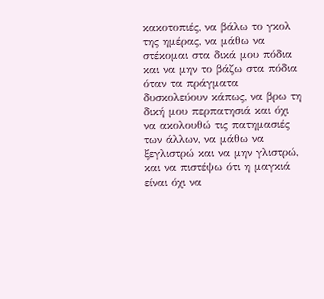κακοτοπιές, να βάλω το γκολ της ημέρας, να μάθω να στέκομαι στα δικά μου πόδια και να μην το βάζω στα πόδια όταν τα πράγματα δυσκολεύουν κάπως, να βρω τη δική μου περπατησιά και όχι να ακολουθώ τις πατημασιές των άλλων, να μάθω να ξεγλιστρώ και να μην γλιστρώ, και να πιστέψω ότι η μαγκιά είναι όχι να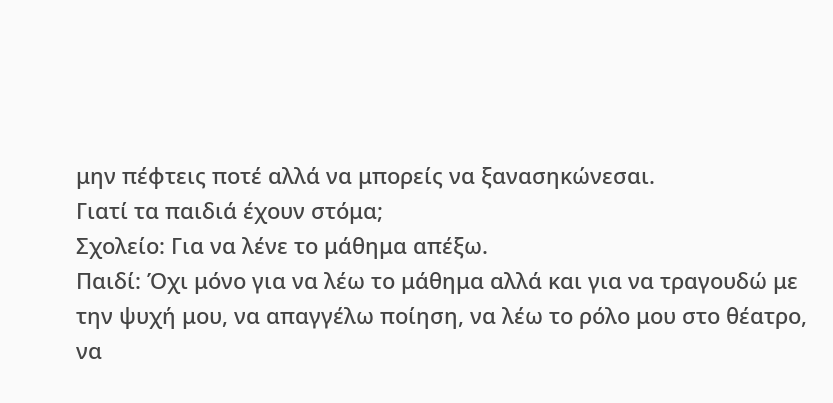μην πέφτεις ποτέ αλλά να μπορείς να ξανασηκώνεσαι.
Γιατί τα παιδιά έχουν στόμα;
Σχολείο: Για να λένε το μάθημα απέξω.
Παιδί: Όχι μόνο για να λέω το μάθημα αλλά και για να τραγουδώ με την ψυχή μου, να απαγγέλω ποίηση, να λέω το ρόλο μου στο θέατρο, να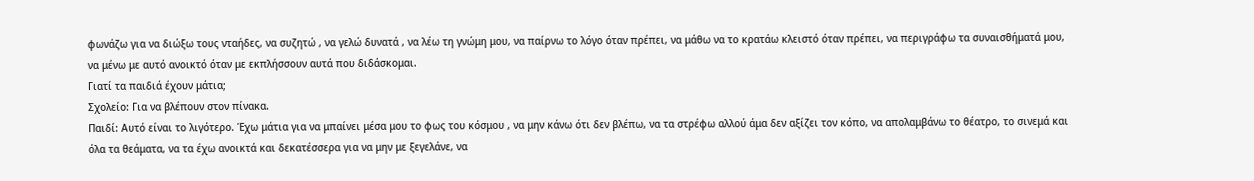φωνάζω για να διώξω τους νταήδες, να συζητώ , να γελώ δυνατά , να λέω τη γνώμη μου, να παίρνω το λόγο όταν πρέπει, να μάθω να το κρατάω κλειστό όταν πρέπει, να περιγράφω τα συναισθήματά μου, να μένω με αυτό ανοικτό όταν με εκπλήσσουν αυτά που διδάσκομαι.
Γιατί τα παιδιά έχουν μάτια;
Σχολείο: Για να βλέπουν στον πίνακα.
Παιδί: Αυτό είναι το λιγότερο. Έχω μάτια για να μπαίνει μέσα μου το φως του κόσμου , να μην κάνω ότι δεν βλέπω, να τα στρέφω αλλού άμα δεν αξίζει τον κόπο, να απολαμβάνω το θέατρο, το σινεμά και όλα τα θεάματα, να τα έχω ανοικτά και δεκατέσσερα για να μην με ξεγελάνε, να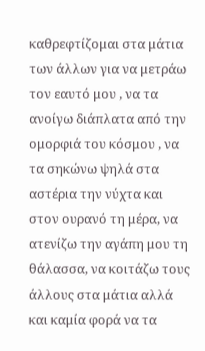καθρεφτίζομαι στα μάτια των άλλων για να μετράω τον εαυτό μου , να τα ανοίγω διάπλατα από την ομορφιά του κόσμου , να τα σηκώνω ψηλά στα αστέρια την νύχτα και στον ουρανό τη μέρα, να ατενίζω την αγάπη μου τη θάλασσα, να κοιτάζω τους άλλους στα μάτια αλλά και καμία φορά να τα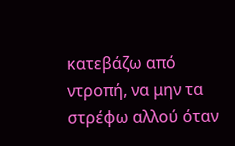κατεβάζω από ντροπή, να μην τα στρέφω αλλού όταν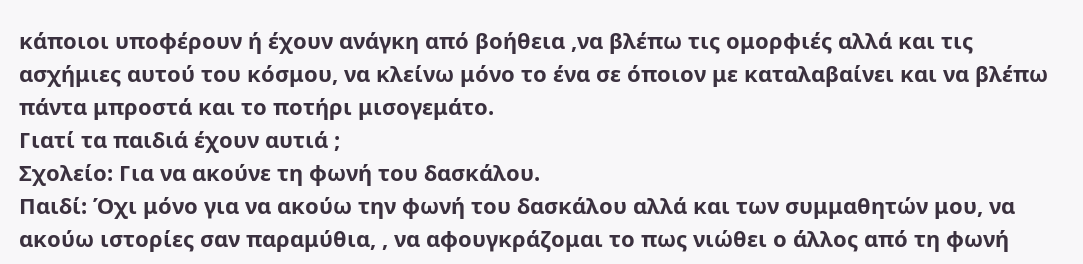κάποιοι υποφέρουν ή έχουν ανάγκη από βοήθεια ,να βλέπω τις ομορφιές αλλά και τις ασχήμιες αυτού του κόσμου, να κλείνω μόνο το ένα σε όποιον με καταλαβαίνει και να βλέπω πάντα μπροστά και το ποτήρι μισογεμάτο.
Γιατί τα παιδιά έχουν αυτιά ;
Σχολείο: Για να ακούνε τη φωνή του δασκάλου.
Παιδί: Όχι μόνο για να ακούω την φωνή του δασκάλου αλλά και των συμμαθητών μου, να ακούω ιστορίες σαν παραμύθια, , να αφουγκράζομαι το πως νιώθει ο άλλος από τη φωνή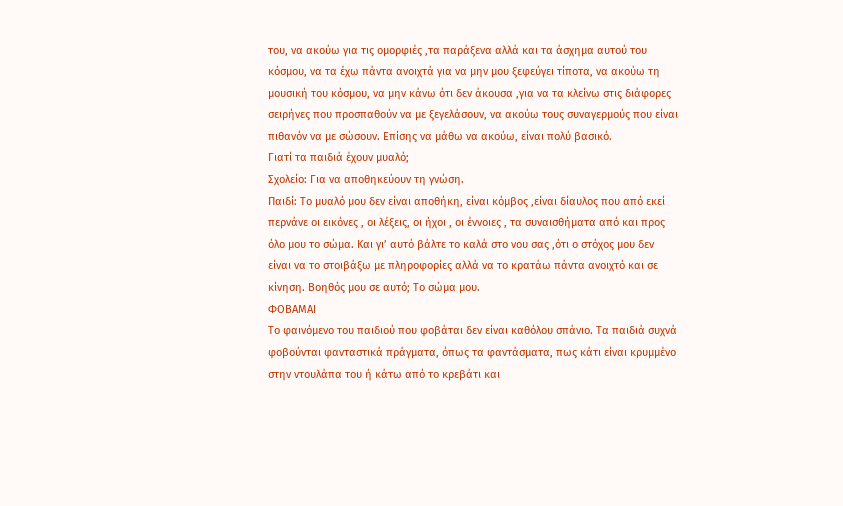του, να ακούω για τις ομορφιές ,τα παράξενα αλλά και τα άσχημα αυτού του κόσμου, να τα έχω πάντα ανοιχτά για να μην μου ξεφεύγει τίποτα, να ακούω τη μουσική του κόσμου, να μην κάνω ότι δεν άκουσα ,για να τα κλείνω στις διάφορες σειρήνες που προσπαθούν να με ξεγελάσουν, να ακούω τους συναγερμούς που είναι πιθανόν να με σώσουν. Επίσης να μάθω να ακούω, είναι πολύ βασικό.
Γιατί τα παιδιά έχουν μυαλό;
Σχολείο: Για να αποθηκεύουν τη γνώση.
Παιδί: Το μυαλό μου δεν είναι αποθήκη, είναι κόμβος ,είναι δίαυλος που από εκεί περνάνε οι εικόνες , οι λέξεις, οι ήχοι , οι έννοιες , τα συναισθήματα από και προς όλο μου το σώμα. Και γι’ αυτό βάλτε το καλά στο νου σας ,ότι ο στόχος μου δεν είναι να το στοιβάξω με πληροφορίες αλλά να το κρατάω πάντα ανοιχτό και σε κίνηση. Βοηθός μου σε αυτό; Το σώμα μου.
ΦΟΒΑΜΑΙ
Το φαινόμενο του παιδιού που φοβάται δεν είναι καθόλου σπάνιο. Τα παιδιά συχνά φοβούνται φανταστικά πράγματα, όπως τα φαντάσματα, πως κάτι είναι κρυμμένο στην ντουλάπα του ή κάτω από το κρεβάτι και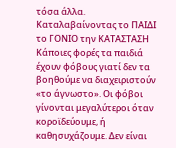τόσα άλλα.
Καταλαβαίνοντας το ΠΑΙΔΙ το ΓΟΝΙΟ την ΚΑΤΑΣΤΑΣΗ
Κάποιες φορές τα παιδιά έχουν φόβους γιατί δεν τα βοηθούμε να διαχειριστούν «το άγνωστο». Οι φόβοι γίνονται μεγαλύτεροι όταν κοροϊδεύουμε, ή καθησυχάζουμε. Δεν είναι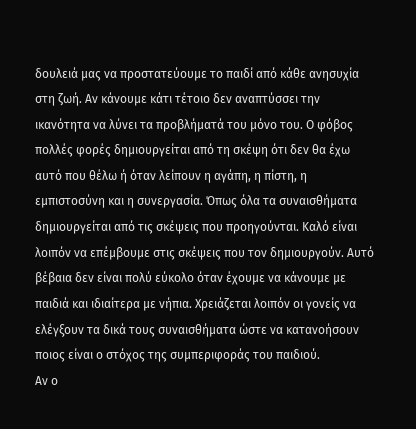δουλειά μας να προστατεύουμε το παιδί από κάθε ανησυχία στη ζωή. Αν κάνουμε κάτι τέτοιο δεν αναπτύσσει την ικανότητα να λύνει τα προβλήματά του μόνο του. Ο φόβος πολλές φορές δημιουργείται από τη σκέψη ότι δεν θα έχω αυτό που θέλω ή όταν λείπουν η αγάπη, η πίστη, η εμπιστοσύνη και η συνεργασία. Όπως όλα τα συναισθήματα δημιουργείται από τις σκέψεις που προηγούνται. Καλό είναι λοιπόν να επέμβουμε στις σκέψεις που τον δημιουργούν. Αυτό βέβαια δεν είναι πολύ εύκολο όταν έχουμε να κάνουμε με παιδιά και ιδιαίτερα με νήπια. Χρειάζεται λοιπόν οι γονείς να ελέγξουν τα δικά τους συναισθήματα ώστε να κατανοήσουν ποιος είναι ο στόχος της συμπεριφοράς του παιδιού.
Αν ο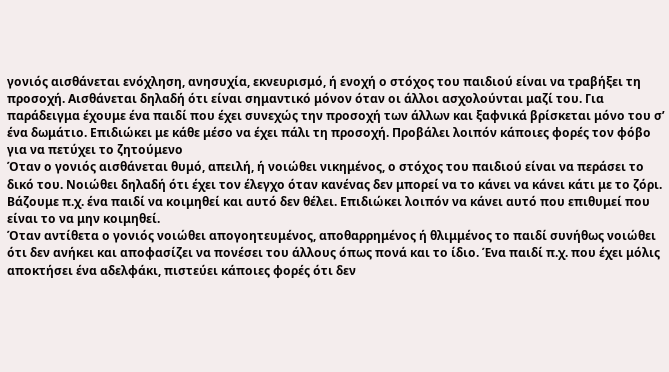γονιός αισθάνεται ενόχληση, ανησυχία, εκνευρισμό, ή ενοχή ο στόχος του παιδιού είναι να τραβήξει τη προσοχή. Αισθάνεται δηλαδή ότι είναι σημαντικό μόνον όταν οι άλλοι ασχολούνται μαζί του. Για παράδειγμα έχουμε ένα παιδί που έχει συνεχώς την προσοχή των άλλων και ξαφνικά βρίσκεται μόνο του σ’ ένα δωμάτιο. Επιδιώκει με κάθε μέσο να έχει πάλι τη προσοχή. Προβάλει λοιπόν κάποιες φορές τον φόβο για να πετύχει το ζητούμενο
Όταν ο γονιός αισθάνεται θυμό, απειλή, ή νοιώθει νικημένος, ο στόχος του παιδιού είναι να περάσει το δικό του. Νοιώθει δηλαδή ότι έχει τον έλεγχο όταν κανένας δεν μπορεί να το κάνει να κάνει κάτι με το ζόρι. Βάζουμε π.χ. ένα παιδί να κοιμηθεί και αυτό δεν θέλει. Επιδιώκει λοιπόν να κάνει αυτό που επιθυμεί που είναι το να μην κοιμηθεί.
Όταν αντίθετα ο γονιός νοιώθει απογοητευμένος, αποθαρρημένος ή θλιμμένος το παιδί συνήθως νοιώθει ότι δεν ανήκει και αποφασίζει να πονέσει του άλλους όπως πονά και το ίδιο. Ένα παιδί π.χ. που έχει μόλις αποκτήσει ένα αδελφάκι, πιστεύει κάποιες φορές ότι δεν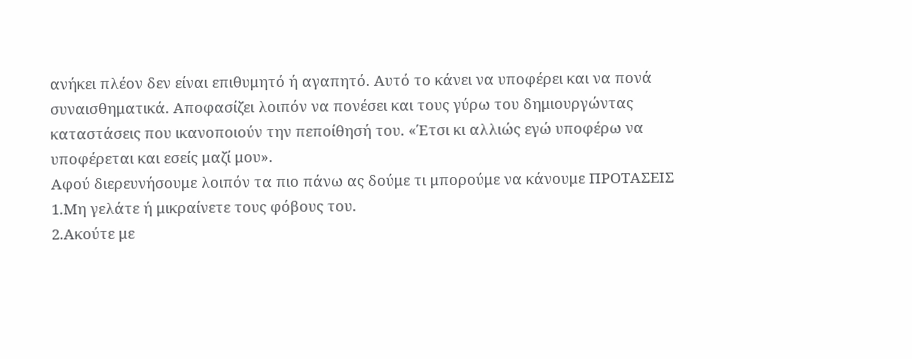ανήκει πλέον δεν είναι επιθυμητό ή αγαπητό. Αυτό το κάνει να υποφέρει και να πονά συναισθηματικά. Αποφασίζει λοιπόν να πονέσει και τους γύρω του δημιουργώντας καταστάσεις που ικανοποιούν την πεποίθησή του. «Έτσι κι αλλιώς εγώ υποφέρω να υποφέρεται και εσείς μαζί μου».
Αφού διερευνήσουμε λοιπόν τα πιο πάνω ας δούμε τι μπορούμε να κάνουμε ΠΡΟΤΑΣΕΙΣ
1.Μη γελάτε ή μικραίνετε τους φόβους του.
2.Ακούτε με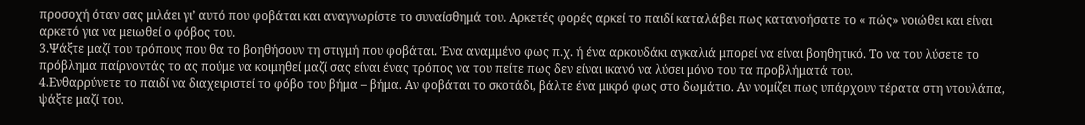προσοχή όταν σας μιλάει γι’ αυτό που φοβάται και αναγνωρίστε το συναίσθημά του. Αρκετές φορές αρκεί το παιδί καταλάβει πως κατανοήσατε το « πώς» νοιώθει και είναι αρκετό για να μειωθεί ο φόβος του.
3.Ψάξτε μαζί του τρόπους που θα το βοηθήσουν τη στιγμή που φοβάται. Ένα αναμμένο φως π.χ. ή ένα αρκουδάκι αγκαλιά μπορεί να είναι βοηθητικό. Το να του λύσετε το πρόβλημα παίρνοντάς το ας πούμε να κοιμηθεί μαζί σας είναι ένας τρόπος να του πείτε πως δεν είναι ικανό να λύσει μόνο του τα προβλήματά του.
4.Ενθαρρύνετε το παιδί να διαχειριστεί το φόβο του βήμα – βήμα. Αν φοβάται το σκοτάδι, βάλτε ένα μικρό φως στο δωμάτιο. Αν νομίζει πως υπάρχουν τέρατα στη ντουλάπα, ψάξτε μαζί του.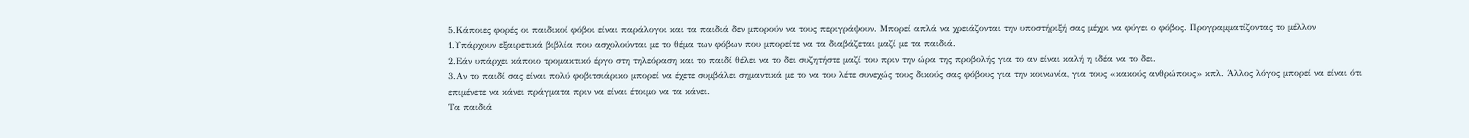5.Κάποιες φορές οι παιδικοί φόβοι είναι παράλογοι και τα παιδιά δεν μπορούν να τους περιγράψουν. Μπορεί απλά να χρειάζονται την υποστήριξή σας μέχρι να φύγει ο φόβος. Προγραμματίζοντας το μέλλον
1.Υπάρχουν εξαιρετικά βιβλία που ασχολούνται με το θέμα των φόβων που μπορείτε να τα διαβάζεται μαζί με τα παιδιά.
2.Εάν υπάρχει κάποιο τρομακτικό έργο στη τηλεόραση και το παιδί θέλει να το δει συζητήστε μαζί του πριν την ώρα της προβολής για το αν είναι καλή η ιδέα να το δει.
3.Αν το παιδί σας είναι πολύ φοβιτσιάρικο μπορεί να έχετε συμβάλει σημαντικά με το να του λέτε συνεχώς τους δικούς σας φόβους για την κοινωνία, για τους «κακούς ανθρώπους» κπλ. Άλλος λόγος μπορεί να είναι ότι επιμένετε να κάνει πράγματα πριν να είναι έτοιμο να τα κάνει.
Τα παιδιά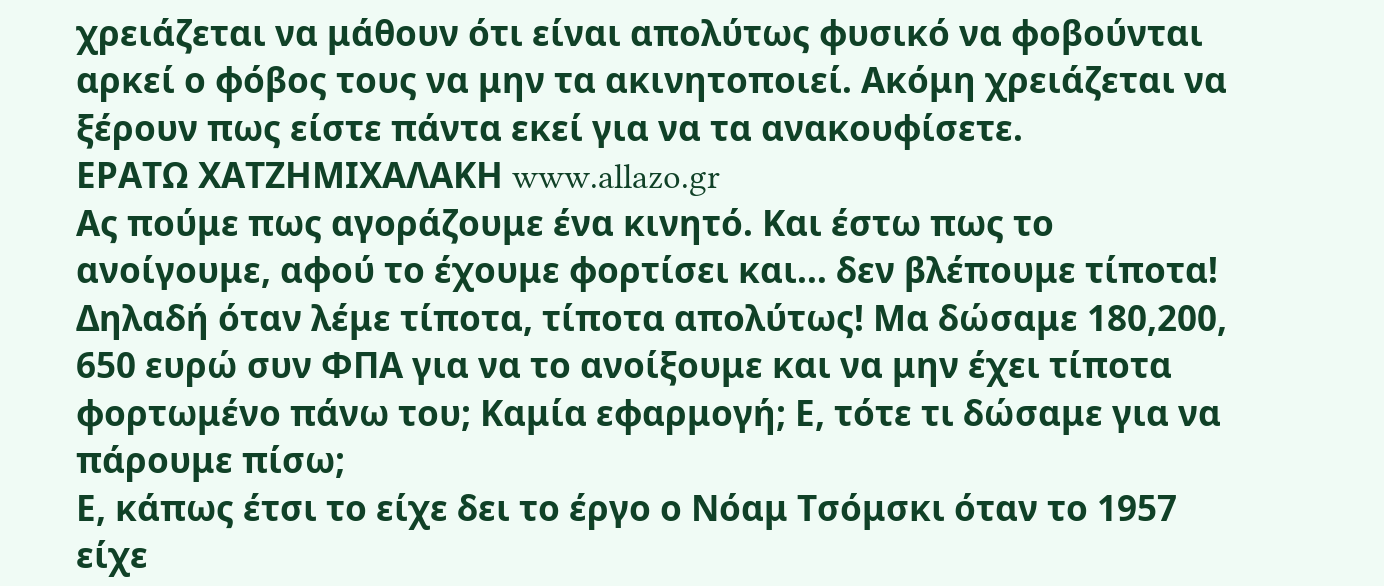χρειάζεται να μάθουν ότι είναι απολύτως φυσικό να φοβούνται αρκεί ο φόβος τους να μην τα ακινητοποιεί. Ακόμη χρειάζεται να ξέρουν πως είστε πάντα εκεί για να τα ανακουφίσετε.
ΕΡΑΤΩ ΧΑΤΖΗΜΙΧΑΛΑΚΗ www.allazo.gr
Ας πούμε πως αγοράζουμε ένα κινητό. Και έστω πως το ανοίγουμε, αφού το έχουμε φορτίσει και… δεν βλέπουμε τίποτα! Δηλαδή όταν λέμε τίποτα, τίποτα απολύτως! Μα δώσαμε 180,200, 650 ευρώ συν ΦΠΑ για να το ανοίξουμε και να μην έχει τίποτα φορτωμένο πάνω του; Καμία εφαρμογή; Ε, τότε τι δώσαμε για να πάρουμε πίσω;
Ε, κάπως έτσι το είχε δει το έργο ο Νόαμ Τσόμσκι όταν το 1957 είχε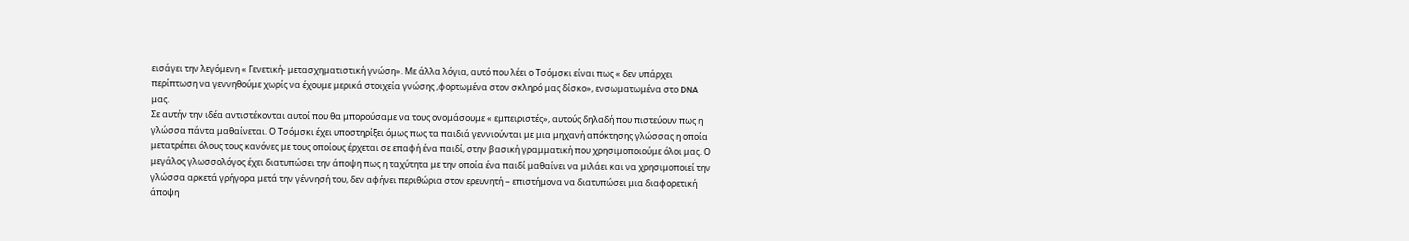εισάγει την λεγόμενη « Γενετική- μετασχηματιστική γνώση». Με άλλα λόγια, αυτό που λέει ο Τσόμσκι είναι πως « δεν υπάρχει περίπτωση να γεννηθούμε χωρίς να έχουμε μερικά στοιχεία γνώσης ,φορτωμένα στον σκληρό μας δίσκο», ενσωματωμένα στο DNA μας.
Σε αυτήν την ιδέα αντιστέκονται αυτοί που θα μπορούσαμε να τους ονομάσουμε « εμπειριστές», αυτούς δηλαδή που πιστεύουν πως η γλώσσα πάντα μαθαίνεται. Ο Τσόμσκι έχει υποστηρίξει όμως πως τα παιδιά γεννιούνται με μια μηχανή απόκτησης γλώσσας η οποία μετατρέπει όλους τους κανόνες με τους οποίους έρχεται σε επαφή ένα παιδί, στην βασική γραμματική που χρησιμοποιούμε όλοι μας. Ο μεγάλος γλωσσολόγος έχει διατυπώσει την άποψη πως η ταχύτητα με την οποία ένα παιδί μαθαίνει να μιλάει και να χρησιμοποιεί την γλώσσα αρκετά γρήγορα μετά την γέννησή του, δεν αφήνει περιθώρια στον ερευνητή – επιστήμονα να διατυπώσει μια διαφορετική άποψη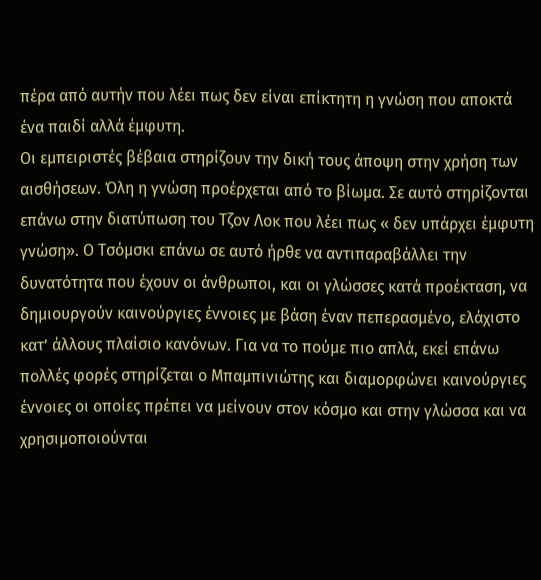πέρα από αυτήν που λέει πως δεν είναι επίκτητη η γνώση που αποκτά ένα παιδί αλλά έμφυτη.
Οι εμπειριστές βέβαια στηρίζουν την δική τους άποψη στην χρήση των αισθήσεων. Όλη η γνώση προέρχεται από το βίωμα. Σε αυτό στηρίζονται επάνω στην διατύπωση του Τζον Λοκ που λέει πως « δεν υπάρχει έμφυτη γνώση». Ο Τσόμσκι επάνω σε αυτό ήρθε να αντιπαραβάλλει την δυνατότητα που έχουν οι άνθρωποι, και οι γλώσσες κατά προέκταση, να δημιουργούν καινούργιες έννοιες με βάση έναν πεπερασμένο, ελάχιστο κατ’ άλλους πλαίσιο κανόνων. Για να το πούμε πιο απλά, εκεί επάνω πολλές φορές στηρίζεται ο Μπαμπινιώτης και διαμορφώνει καινούργιες έννοιες οι οποίες πρέπει να μείνουν στον κόσμο και στην γλώσσα και να χρησιμοποιούνται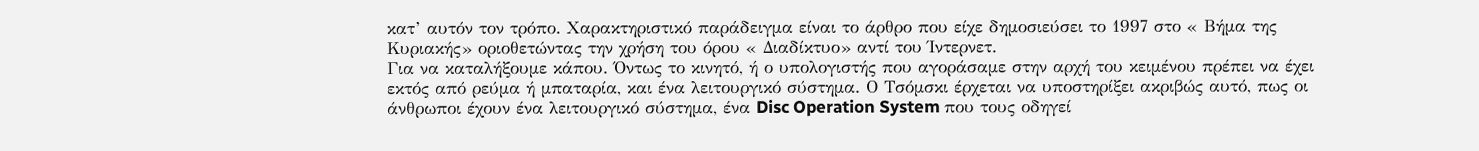κατ’ αυτόν τον τρόπο. Χαρακτηριστικό παράδειγμα είναι το άρθρο που είχε δημοσιεύσει το 1997 στο « Βήμα της Κυριακής» οριοθετώντας την χρήση του όρου « Διαδίκτυο» αντί του Ίντερνετ.
Για να καταλήξουμε κάπου. Όντως το κινητό, ή ο υπολογιστής που αγοράσαμε στην αρχή του κειμένου πρέπει να έχει εκτός από ρεύμα ή μπαταρία, και ένα λειτουργικό σύστημα. Ο Τσόμσκι έρχεται να υποστηρίξει ακριβώς αυτό, πως οι άνθρωποι έχουν ένα λειτουργικό σύστημα, ένα Disc Operation System που τους οδηγεί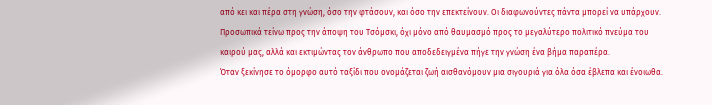από κει και πέρα στη γνώση, όσο την φτάσουν, και όσο την επεκτείνουν. Οι διαφωνούντες πάντα μπορεί να υπάρχουν. Προσωπικά τείνω προς την άποψη του Τσόμσκι, όχι μόνο από θαυμασμό προς το μεγαλύτερο πολιτικό πνεύμα του καιρού μας, αλλά και εκτιμώντας τον άνθρωπο που αποδεδειγμένα πήγε την γνώση ένα βήμα παραπέρα.
Όταν ξεκίνησε το όμορφο αυτό ταξίδι που ονομάζεται ζωή αισθανόμουν μια σιγουριά για όλα όσα έβλεπα και ένοιωθα.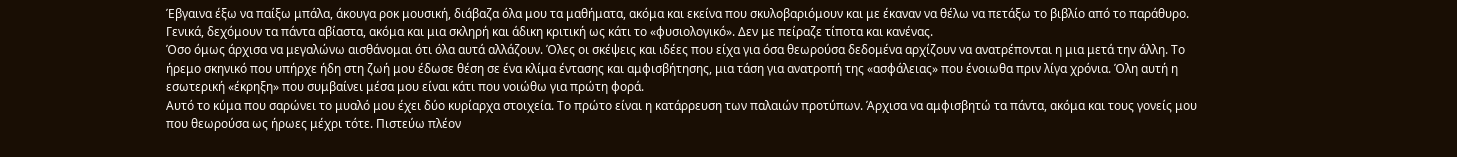Έβγαινα έξω να παίξω μπάλα, άκουγα ροκ μουσική, διάβαζα όλα μου τα μαθήματα, ακόμα και εκείνα που σκυλοβαριόμουν και με έκαναν να θέλω να πετάξω το βιβλίο από το παράθυρο. Γενικά, δεχόμουν τα πάντα αβίαστα, ακόμα και μια σκληρή και άδικη κριτική ως κάτι το «φυσιολογικό». Δεν με πείραζε τίποτα και κανένας.
Όσο όμως άρχισα να μεγαλώνω αισθάνομαι ότι όλα αυτά αλλάζουν. Όλες οι σκέψεις και ιδέες που είχα για όσα θεωρούσα δεδομένα αρχίζουν να ανατρέπονται η μια μετά την άλλη. Το ήρεμο σκηνικό που υπήρχε ήδη στη ζωή μου έδωσε θέση σε ένα κλίμα έντασης και αμφισβήτησης, μια τάση για ανατροπή της «ασφάλειας» που ένοιωθα πριν λίγα χρόνια. Όλη αυτή η εσωτερική «έκρηξη» που συμβαίνει μέσα μου είναι κάτι που νοιώθω για πρώτη φορά.
Αυτό το κύμα που σαρώνει το μυαλό μου έχει δύο κυρίαρχα στοιχεία. Το πρώτο είναι η κατάρρευση των παλαιών προτύπων. Άρχισα να αμφισβητώ τα πάντα, ακόμα και τους γονείς μου που θεωρούσα ως ήρωες μέχρι τότε. Πιστεύω πλέον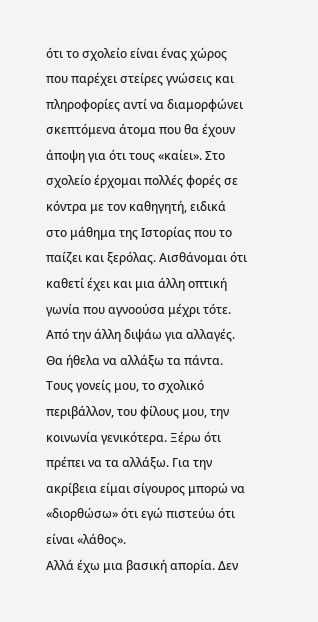ότι το σχολείο είναι ένας χώρος που παρέχει στείρες γνώσεις και πληροφορίες αντί να διαμορφώνει σκεπτόμενα άτομα που θα έχουν άποψη για ότι τους «καίει». Στο σχολείο έρχομαι πολλές φορές σε κόντρα με τον καθηγητή, ειδικά στο μάθημα της Ιστορίας που το παίζει και ξερόλας. Αισθάνομαι ότι καθετί έχει και μια άλλη οπτική γωνία που αγνοούσα μέχρι τότε.
Από την άλλη διψάω για αλλαγές. Θα ήθελα να αλλάξω τα πάντα. Τους γονείς μου, το σχολικό περιβάλλον, του φίλους μου, την κοινωνία γενικότερα. Ξέρω ότι πρέπει να τα αλλάξω. Για την ακρίβεια είμαι σίγουρος μπορώ να «διορθώσω» ότι εγώ πιστεύω ότι είναι «λάθος».
Αλλά έχω μια βασική απορία. Δεν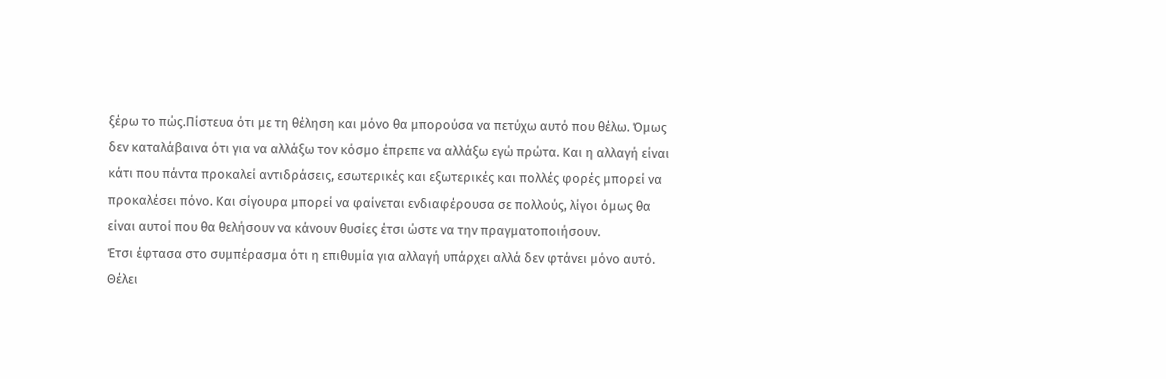ξέρω το πώς.Πίστευα ότι με τη θέληση και μόνο θα μπορούσα να πετύχω αυτό που θέλω. Όμως δεν καταλάβαινα ότι για να αλλάξω τον κόσμο έπρεπε να αλλάξω εγώ πρώτα. Και η αλλαγή είναι κάτι που πάντα προκαλεί αντιδράσεις, εσωτερικές και εξωτερικές και πολλές φορές μπορεί να προκαλέσει πόνο. Και σίγουρα μπορεί να φαίνεται ενδιαφέρουσα σε πολλούς, λίγοι όμως θα είναι αυτοί που θα θελήσουν να κάνουν θυσίες έτσι ώστε να την πραγματοποιήσουν.
Έτσι έφτασα στο συμπέρασμα ότι η επιθυμία για αλλαγή υπάρχει αλλά δεν φτάνει μόνο αυτό. Θέλει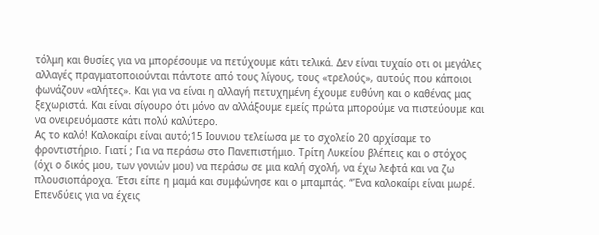τόλμη και θυσίες για να μπορέσουμε να πετύχουμε κάτι τελικά. Δεν είναι τυχαίο οτι οι μεγάλες αλλαγές πραγματοποιούνται πάντοτε από τους λίγους, τους «τρελούς», αυτούς που κάποιοι φωνάζουν «αλήτες». Και για να είναι η αλλαγή πετυχημένη έχουμε ευθύνη και ο καθένας μας ξεχωριστά. Και είναι σίγουρο ότι μόνο αν αλλάξουμε εμείς πρώτα μπορούμε να πιστεύουμε και να ονειρευόμαστε κάτι πολύ καλύτερο.
Ας το καλό! Καλοκαίρι είναι αυτό;15 Ιουνιου τελείωσα με το σχολείο 20 αρχίσαμε το φροντιστήριο. Γιατί ; Για να περάσω στο Πανεπιστήμιο. Τρίτη Λυκείου βλέπεις και ο στόχος (όχι ο δικός μου, των γονιών μου) να περάσω σε μια καλή σχολή, να έχω λεφτά και να ζω πλουσιοπάροχα. Έτσι είπε η μαμά και συμφώνησε και ο μπαμπάς. “Ένα καλοκαίρι είναι μωρέ. Επενδύεις για να έχεις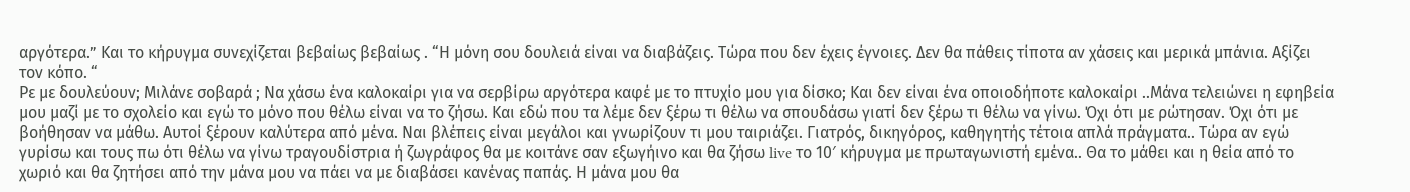αργότερα.” Και το κήρυγμα συνεχίζεται βεβαίως βεβαίως . “Η μόνη σου δουλειά είναι να διαβάζεις. Τώρα που δεν έχεις έγνοιες. Δεν θα πάθεις τίποτα αν χάσεις και μερικά μπάνια. Αξίζει τον κόπο. “
Ρε με δουλεύουν; Μιλάνε σοβαρά ; Να χάσω ένα καλοκαίρι για να σερβίρω αργότερα καφέ με το πτυχίο μου για δίσκο; Και δεν είναι ένα οποιοδήποτε καλοκαίρι ..Μάνα τελειώνει η εφηβεία μου μαζί με το σχολείο και εγώ το μόνο που θέλω είναι να το ζήσω. Και εδώ που τα λέμε δεν ξέρω τι θέλω να σπουδάσω γιατί δεν ξέρω τι θέλω να γίνω. Όχι ότι με ρώτησαν. Όχι ότι με βοήθησαν να μάθω. Αυτοί ξέρουν καλύτερα από μένα. Ναι βλέπεις είναι μεγάλοι και γνωρίζουν τι μου ταιριάζει. Γιατρός, δικηγόρος, καθηγητής τέτοια απλά πράγματα.. Τώρα αν εγώ γυρίσω και τους πω ότι θέλω να γίνω τραγουδίστρια ή ζωγράφος θα με κοιτάνε σαν εξωγήινο και θα ζήσω live το 10′ κήρυγμα με πρωταγωνιστή εμένα.. Θα το μάθει και η θεία από το χωριό και θα ζητήσει από την μάνα μου να πάει να με διαβάσει κανένας παπάς. Η μάνα μου θα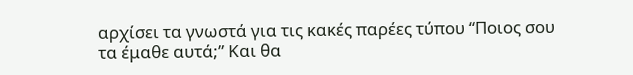αρχίσει τα γνωστά για τις κακές παρέες τύπου “Ποιος σου τα έμαθε αυτά;” Και θα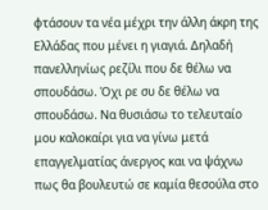φτάσουν τα νέα μέχρι την άλλη άκρη της Ελλάδας που μένει η γιαγιά. Δηλαδή πανελληνίως ρεζίλι που δε θέλω να σπουδάσω. Όχι ρε συ δε θέλω να σπουδάσω. Να θυσιάσω το τελευταίο μου καλοκαίρι για να γίνω μετά επαγγελματίας άνεργος και να ψάχνω πως θα βουλευτώ σε καμία θεσούλα στο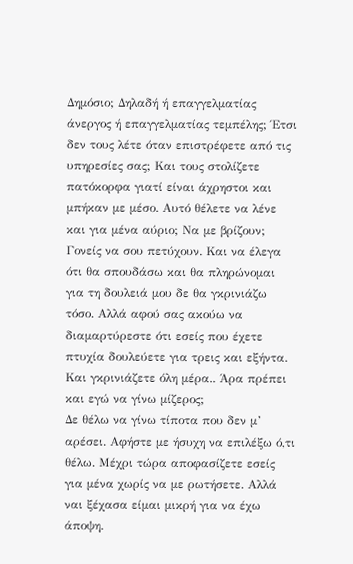Δημόσιο; Δηλαδή ή επαγγελματίας άνεργος ή επαγγελματίας τεμπέλης; Έτσι δεν τους λέτε όταν επιστρέφετε από τις υπηρεσίες σας; Και τους στολίζετε πατόκορφα γιατί είναι άχρηστοι και μπήκαν με μέσο. Αυτό θέλετε να λένε και για μένα αύριο; Να με βρίζουν;
Γονείς να σου πετύχουν. Και να έλεγα ότι θα σπουδάσω και θα πληρώνομαι για τη δουλειά μου δε θα γκρινιάζω τόσο. Αλλά αφού σας ακούω να διαμαρτύρεστε ότι εσείς που έχετε πτυχία δουλεύετε για τρεις και εξήντα. Και γκρινιάζετε όλη μέρα.. Άρα πρέπει και εγώ να γίνω μίζερος;
Δε θέλω να γίνω τίποτα που δεν μ’ αρέσει. Αφήστε με ήσυχη να επιλέξω ό,τι θέλω. Μέχρι τώρα αποφασίζετε εσείς για μένα χωρίς να με ρωτήσετε. Αλλά ναι ξέχασα είμαι μικρή για να έχω άποψη.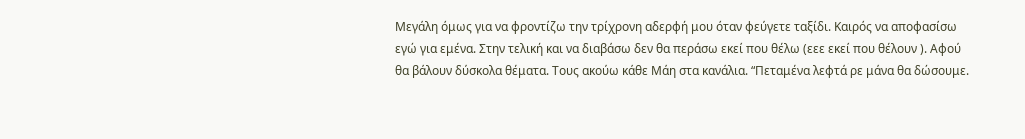Μεγάλη όμως για να φροντίζω την τρίχρονη αδερφή μου όταν φεύγετε ταξίδι. Καιρός να αποφασίσω εγώ για εμένα. Στην τελική και να διαβάσω δεν θα περάσω εκεί που θέλω (εεε εκεί που θέλουν ). Αφού θα βάλουν δύσκολα θέματα. Τους ακούω κάθε Μάη στα κανάλια. “Πεταμένα λεφτά ρε μάνα θα δώσουμε.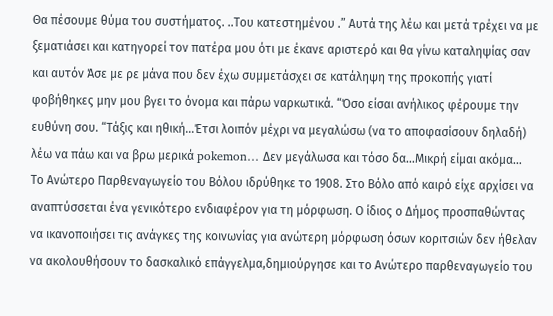Θα πέσουμε θύμα του συστήματος. ..Του κατεστημένου .” Αυτά της λέω και μετά τρέχει να με ξεματιάσει και κατηγορεί τον πατέρα μου ότι με έκανε αριστερό και θα γίνω καταληψίας σαν και αυτόν Άσε με ρε μάνα που δεν έχω συμμετάσχει σε κατάληψη της προκοπής γιατί φοβήθηκες μην μου βγει το όνομα και πάρω ναρκωτικά. “Όσο είσαι ανήλικος φέρουμε την ευθύνη σου. “Τάξις και ηθική…Έτσι λοιπόν μέχρι να μεγαλώσω (να το αποφασίσουν δηλαδή) λέω να πάω και να βρω μερικά pokemon… Δεν μεγάλωσα και τόσο δα…Μικρή είμαι ακόμα…
Το Ανώτερο Παρθεναγωγείο του Βόλου ιδρύθηκε το 1908. Στο Βόλο από καιρό είχε αρχίσει να αναπτύσσεται ένα γενικότερο ενδιαφέρον για τη μόρφωση. Ο ίδιος ο Δήμος προσπαθώντας να ικανοποιήσει τις ανάγκες της κοινωνίας για ανώτερη μόρφωση όσων κοριτσιών δεν ήθελαν να ακολουθήσουν το δασκαλικό επάγγελμα,δημιούργησε και το Ανώτερο παρθεναγωγείο του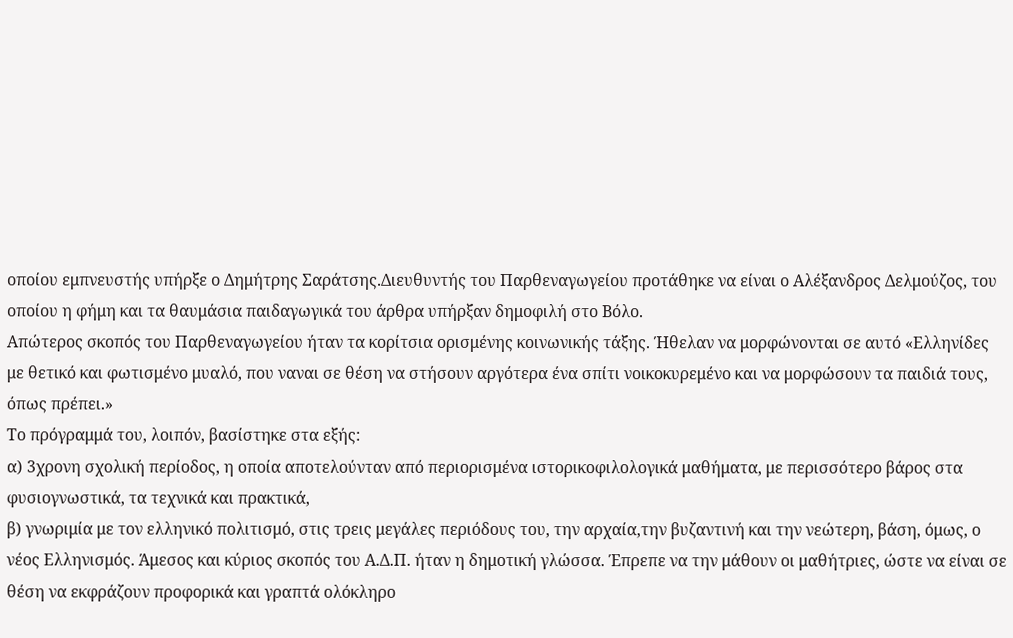οποίου εμπνευστής υπήρξε ο Δημήτρης Σαράτσης.Διευθυντής του Παρθεναγωγείου προτάθηκε να είναι ο Αλέξανδρος Δελμούζος, του οποίου η φήμη και τα θαυμάσια παιδαγωγικά του άρθρα υπήρξαν δημοφιλή στο Βόλο.
Απώτερος σκοπός του Παρθεναγωγείου ήταν τα κορίτσια ορισμένης κοινωνικής τάξης. Ήθελαν να μορφώνονται σε αυτό «Ελληνίδες με θετικό και φωτισμένο μυαλό, που ναναι σε θέση να στήσουν αργότερα ένα σπίτι νοικοκυρεμένο και να μορφώσουν τα παιδιά τους, όπως πρέπει.»
Το πρόγραμμά του, λοιπόν, βασίστηκε στα εξής:
α) 3χρονη σχολική περίοδος, η οποία αποτελούνταν από περιορισμένα ιστορικοφιλολογικά μαθήματα, με περισσότερο βάρος στα φυσιογνωστικά, τα τεχνικά και πρακτικά,
β) γνωριμία με τον ελληνικό πολιτισμό, στις τρεις μεγάλες περιόδους του, την αρχαία,την βυζαντινή και την νεώτερη, βάση, όμως, ο νέος Ελληνισμός. Άμεσος και κύριος σκοπός του Α.Δ.Π. ήταν η δημοτική γλώσσα. Έπρεπε να την μάθουν οι μαθήτριες, ώστε να είναι σε θέση να εκφράζουν προφορικά και γραπτά ολόκληρο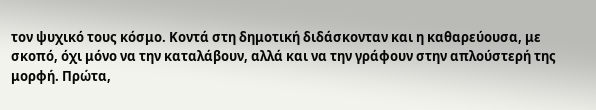τον ψυχικό τους κόσμο. Κοντά στη δημοτική διδάσκονταν και η καθαρεύουσα, με σκοπό, όχι μόνο να την καταλάβουν, αλλά και να την γράφουν στην απλούστερή της μορφή. Πρώτα,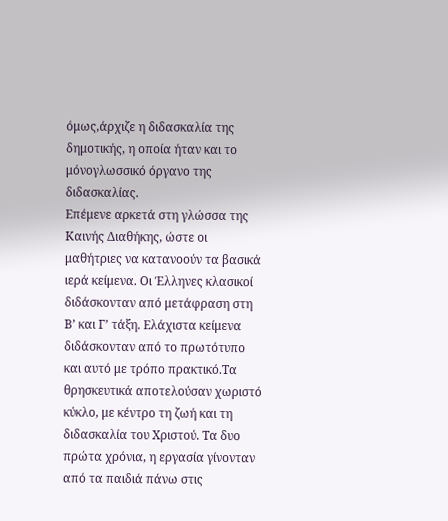όμως,άρχιζε η διδασκαλία της δημοτικής, η οποία ήταν και το μόνογλωσσικό όργανο της διδασκαλίας.
Επέμενε αρκετά στη γλώσσα της Καινής Διαθήκης, ώστε οι μαθήτριες να κατανοούν τα βασικά ιερά κείμενα. Οι Έλληνες κλασικοί διδάσκονταν από μετάφραση στη Β’ και Γ’ τάξη. Ελάχιστα κείμενα διδάσκονταν από το πρωτότυπο και αυτό με τρόπο πρακτικό.Τα θρησκευτικά αποτελούσαν χωριστό κύκλο, με κέντρο τη ζωή και τη διδασκαλία του Χριστού. Τα δυο πρώτα χρόνια, η εργασία γίνονταν από τα παιδιά πάνω στις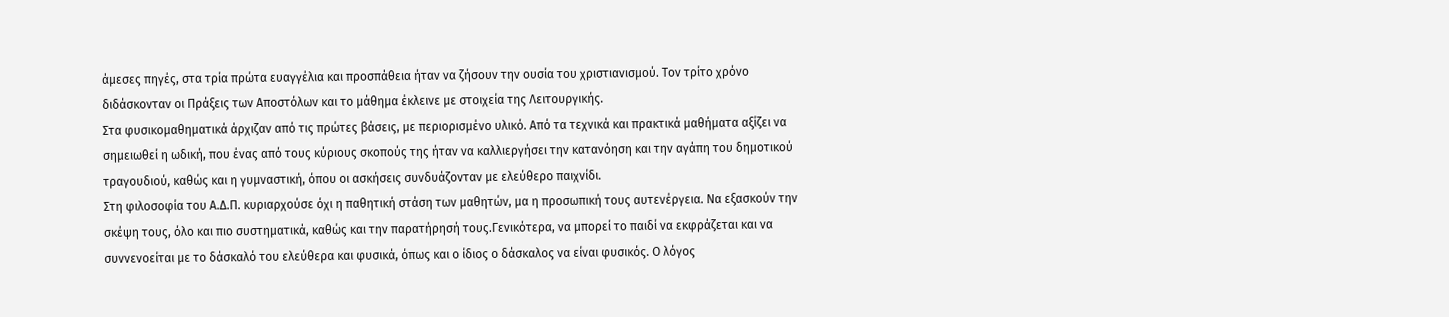άμεσες πηγές, στα τρία πρώτα ευαγγέλια και προσπάθεια ήταν να ζήσουν την ουσία του χριστιανισμού. Τον τρίτο χρόνο διδάσκονταν οι Πράξεις των Αποστόλων και το μάθημα έκλεινε με στοιχεία της Λειτουργικής.
Στα φυσικομαθηματικά άρχιζαν από τις πρώτες βάσεις, με περιορισμένο υλικό. Από τα τεχνικά και πρακτικά μαθήματα αξίζει να σημειωθεί η ωδική, που ένας από τους κύριους σκοπούς της ήταν να καλλιεργήσει την κατανόηση και την αγάπη του δημοτικού τραγουδιού, καθώς και η γυμναστική, όπου οι ασκήσεις συνδυάζονταν με ελεύθερο παιχνίδι.
Στη φιλοσοφία του Α.Δ.Π. κυριαρχούσε όχι η παθητική στάση των μαθητών, μα η προσωπική τους αυτενέργεια. Να εξασκούν την σκέψη τους, όλο και πιο συστηματικά, καθώς και την παρατήρησή τους.Γενικότερα, να μπορεί το παιδί να εκφράζεται και να συννενοείται με το δάσκαλό του ελεύθερα και φυσικά, όπως και ο ίδιος ο δάσκαλος να είναι φυσικός. Ο λόγος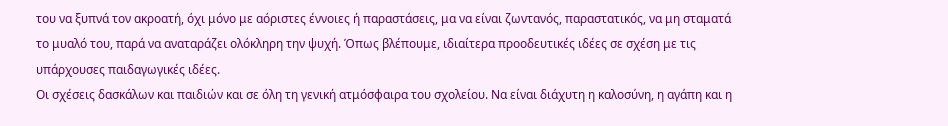του να ξυπνά τον ακροατή, όχι μόνο με αόριστες έννοιες ή παραστάσεις, μα να είναι ζωντανός, παραστατικός, να μη σταματά το μυαλό του, παρά να αναταράζει ολόκληρη την ψυχή. Όπως βλέπουμε, ιδιαίτερα προοδευτικές ιδέες σε σχέση με τις υπάρχουσες παιδαγωγικές ιδέες.
Οι σχέσεις δασκάλων και παιδιών και σε όλη τη γενική ατμόσφαιρα του σχολείου. Να είναι διάχυτη η καλοσύνη, η αγάπη και η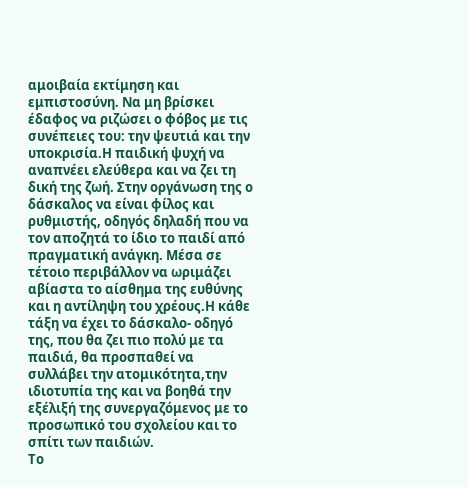αμοιβαία εκτίμηση και εμπιστοσύνη. Να μη βρίσκει έδαφος να ριζώσει ο φόβος με τις συνέπειες του: την ψευτιά και την υποκρισία.Η παιδική ψυχή να αναπνέει ελεύθερα και να ζει τη δική της ζωή. Στην οργάνωση της ο δάσκαλος να είναι φίλος και ρυθμιστής, οδηγός δηλαδή που να τον αποζητά το ίδιο το παιδί από πραγματική ανάγκη. Μέσα σε τέτοιο περιβάλλον να ωριμάζει αβίαστα το αίσθημα της ευθύνης και η αντίληψη του χρέους.Η κάθε τάξη να έχει το δάσκαλο- οδηγό της, που θα ζει πιο πολύ με τα παιδιά, θα προσπαθεί να συλλάβει την ατομικότητα,την ιδιοτυπία της και να βοηθά την εξέλιξή της συνεργαζόμενος με το προσωπικό του σχολείου και το σπίτι των παιδιών.
Το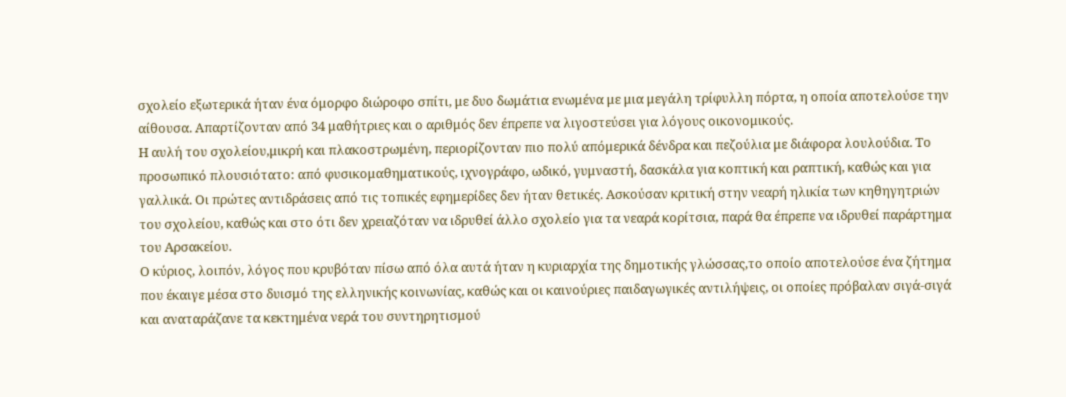σχολείο εξωτερικά ήταν ένα όμορφο διώροφο σπίτι, με δυο δωμάτια ενωμένα με μια μεγάλη τρίφυλλη πόρτα, η οποία αποτελούσε την αίθουσα. Απαρτίζονταν από 34 μαθήτριες και ο αριθμός δεν έπρεπε να λιγοστεύσει για λόγους οικονομικούς.
Η αυλή του σχολείου,μικρή και πλακοστρωμένη, περιορίζονταν πιο πολύ απόμερικά δένδρα και πεζούλια με διάφορα λουλούδια. Το προσωπικό πλουσιότατο: από φυσικομαθηματικούς, ιχνογράφο, ωδικό, γυμναστή, δασκάλα για κοπτική και ραπτική, καθώς και για γαλλικά. Οι πρώτες αντιδράσεις από τις τοπικές εφημερίδες δεν ήταν θετικές. Ασκούσαν κριτική στην νεαρή ηλικία των κηθηγητριών του σχολείου, καθώς και στο ότι δεν χρειαζόταν να ιδρυθεί άλλο σχολείο για τα νεαρά κορίτσια, παρά θα έπρεπε να ιδρυθεί παράρτημα του Αρσακείου.
Ο κύριος, λοιπόν, λόγος που κρυβόταν πίσω από όλα αυτά ήταν η κυριαρχία της δημοτικής γλώσσας,το οποίο αποτελούσε ένα ζήτημα που έκαιγε μέσα στο δυισμό της ελληνικής κοινωνίας, καθώς και οι καινούριες παιδαγωγικές αντιλήψεις, οι οποίες πρόβαλαν σιγά-σιγά και αναταράζανε τα κεκτημένα νερά του συντηρητισμού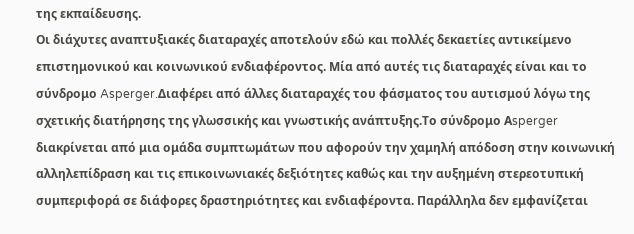της εκπαίδευσης.
Οι διάχυτες αναπτυξιακές διαταραχές αποτελούν εδώ και πολλές δεκαετίες αντικείμενο επιστημονικού και κοινωνικού ενδιαφέροντος. Μία από αυτές τις διαταραχές είναι και το σύνδρομο Asperger.Διαφέρει από άλλες διαταραχές του φάσματος του αυτισμού λόγω της σχετικής διατήρησης της γλωσσικής και γνωστικής ανάπτυξης.Το σύνδρομο Αsperger διακρίνεται από μια ομάδα συμπτωμάτων που αφορούν την χαμηλή απόδοση στην κοινωνική αλληλεπίδραση και τις επικοινωνιακές δεξιότητες καθώς και την αυξημένη στερεοτυπική συμπεριφορά σε διάφορες δραστηριότητες και ενδιαφέροντα. Παράλληλα δεν εμφανίζεται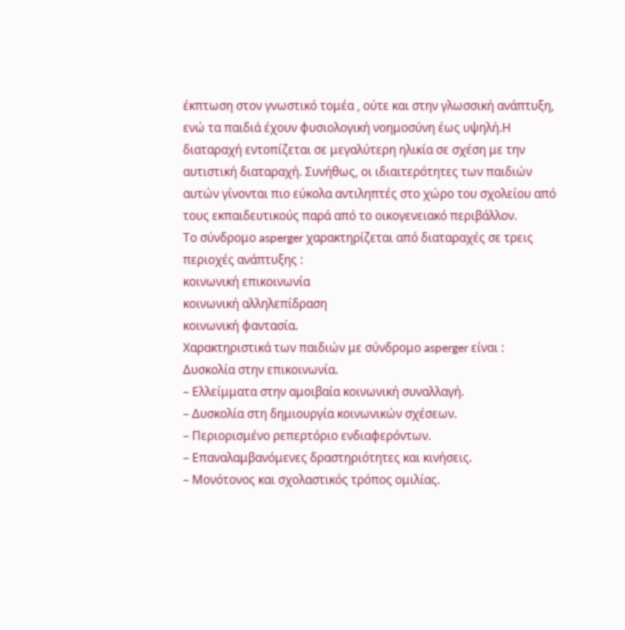έκπτωση στον γνωστικό τομέα , ούτε και στην γλωσσική ανάπτυξη, ενώ τα παιδιά έχουν φυσιολογική νοημοσύνη έως υψηλή.Η διαταραχή εντοπίζεται σε μεγαλύτερη ηλικία σε σχέση με την αυτιστική διαταραχή. Συνήθως, οι ιδιαιτερότητες των παιδιών αυτών γίνονται πιο εύκολα αντιληπτές στο χώρο του σχολείου από τους εκπαιδευτικούς παρά από το οικογενειακό περιβάλλον.
Το σύνδρομο asperger χαρακτηρίζεται από διαταραχές σε τρεις περιοχές ανάπτυξης :
κοινωνική επικοινωνία
κοινωνική αλληλεπίδραση
κοινωνική φαντασία.
Χαρακτηριστικά των παιδιών με σύνδρομο asperger είναι :
Δυσκολία στην επικοινωνία.
– Ελλείμματα στην αμοιβαία κοινωνική συναλλαγή.
– Δυσκολία στη δημιουργία κοινωνικών σχέσεων.
– Περιορισμένο ρεπερτόριο ενδιαφερόντων.
– Επαναλαμβανόμενες δραστηριότητες και κινήσεις.
– Μονότονος και σχολαστικός τρόπος ομιλίας.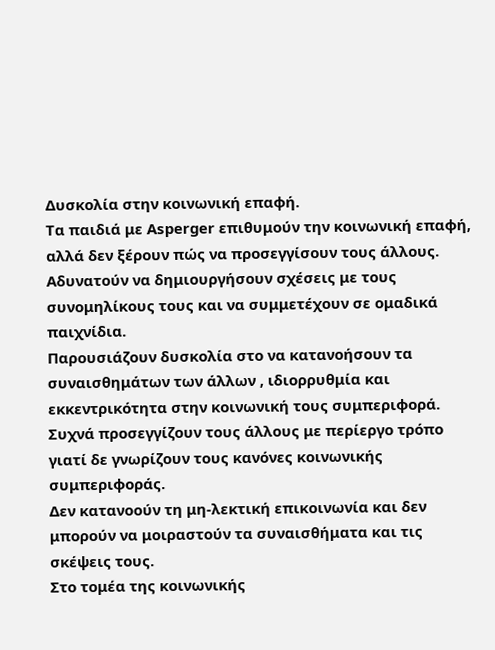Δυσκολία στην κοινωνική επαφή.
Τα παιδιά με Asperger επιθυμούν την κοινωνική επαφή, αλλά δεν ξέρουν πώς να προσεγγίσουν τους άλλους.
Aδυνατούν να δημιουργήσουν σχέσεις με τους συνομηλίκους τους και να συμμετέχουν σε ομαδικά παιχνίδια.
Παρουσιάζουν δυσκολία στο να κατανοήσουν τα συναισθημάτων των άλλων , ιδιορρυθμία και εκκεντρικότητα στην κοινωνική τους συμπεριφορά.
Συχνά προσεγγίζουν τους άλλους με περίεργο τρόπο γιατί δε γνωρίζουν τους κανόνες κοινωνικής συμπεριφοράς.
Δεν κατανοούν τη μη-λεκτική επικοινωνία και δεν μπορούν να μοιραστούν τα συναισθήματα και τις σκέψεις τους.
Στο τομέα της κοινωνικής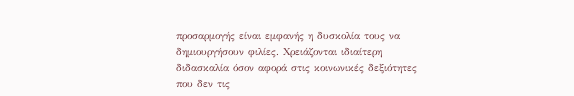προσαρμογής είναι εμφανής η δυσκολία τους να δημιουργήσουν φιλίες. Χρειάζονται ιδιαίτερη διδασκαλία όσον αφορά στις κοινωνικές δεξιότητες που δεν τις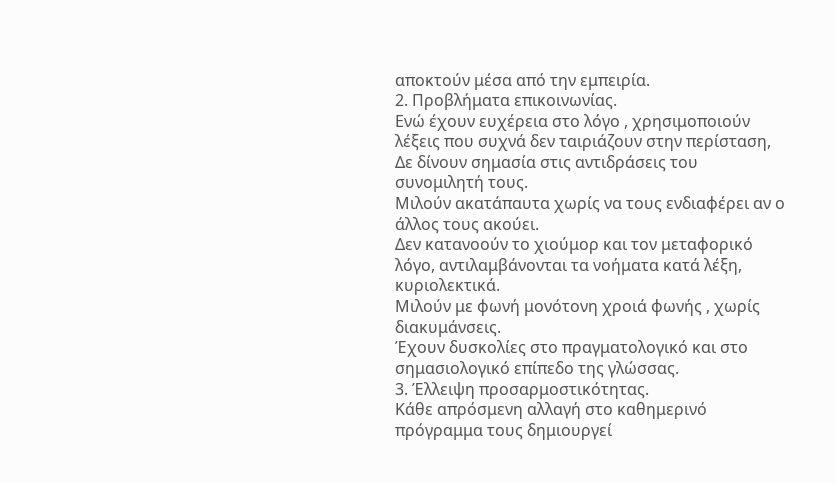αποκτούν μέσα από την εμπειρία.
2. Προβλήματα επικοινωνίας.
Ενώ έχουν ευχέρεια στο λόγο , χρησιμοποιούν λέξεις που συχνά δεν ταιριάζουν στην περίσταση,
Δε δίνουν σημασία στις αντιδράσεις του συνομιλητή τους.
Μιλούν ακατάπαυτα χωρίς να τους ενδιαφέρει αν ο άλλος τους ακούει.
Δεν κατανοούν το χιούμορ και τον μεταφορικό λόγο, αντιλαμβάνονται τα νοήματα κατά λέξη, κυριολεκτικά.
Μιλούν με φωνή μονότονη χροιά φωνής , χωρίς διακυμάνσεις.
Έχουν δυσκολίες στο πραγματολογικό και στο σημασιολογικό επίπεδο της γλώσσας.
3. Έλλειψη προσαρμοστικότητας.
Κάθε απρόσμενη αλλαγή στο καθημερινό πρόγραμμα τους δημιουργεί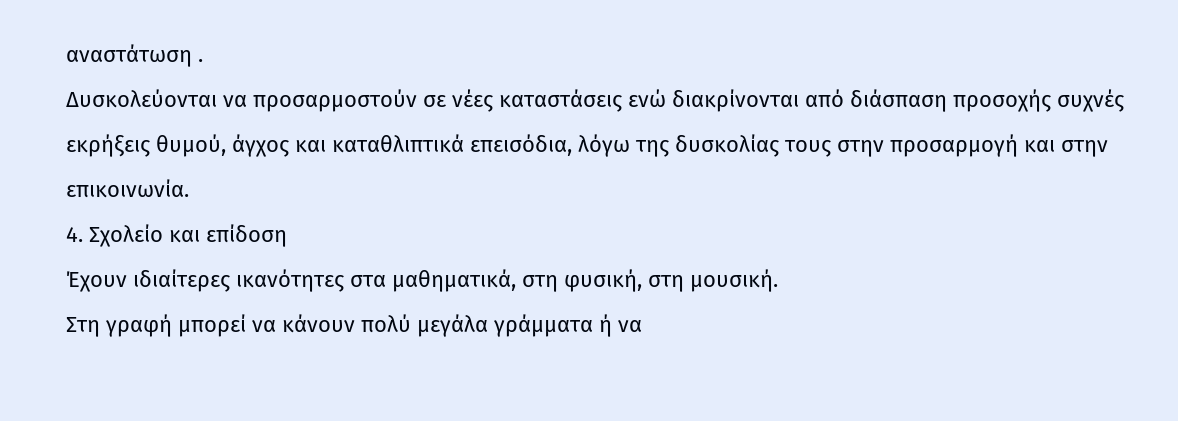αναστάτωση .
Δυσκολεύονται να προσαρμοστούν σε νέες καταστάσεις ενώ διακρίνονται από διάσπαση προσοχής συχνές εκρήξεις θυμού, άγχος και καταθλιπτικά επεισόδια, λόγω της δυσκολίας τους στην προσαρμογή και στην επικοινωνία.
4. Σχολείο και επίδοση
Έχουν ιδιαίτερες ικανότητες στα μαθηματικά, στη φυσική, στη μουσική.
Στη γραφή μπορεί να κάνουν πολύ μεγάλα γράμματα ή να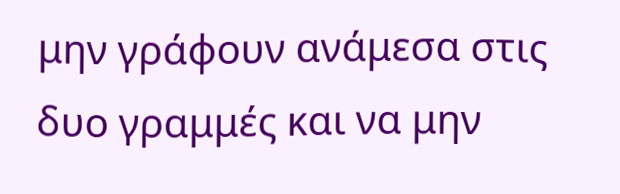μην γράφουν ανάμεσα στις δυο γραμμές και να μην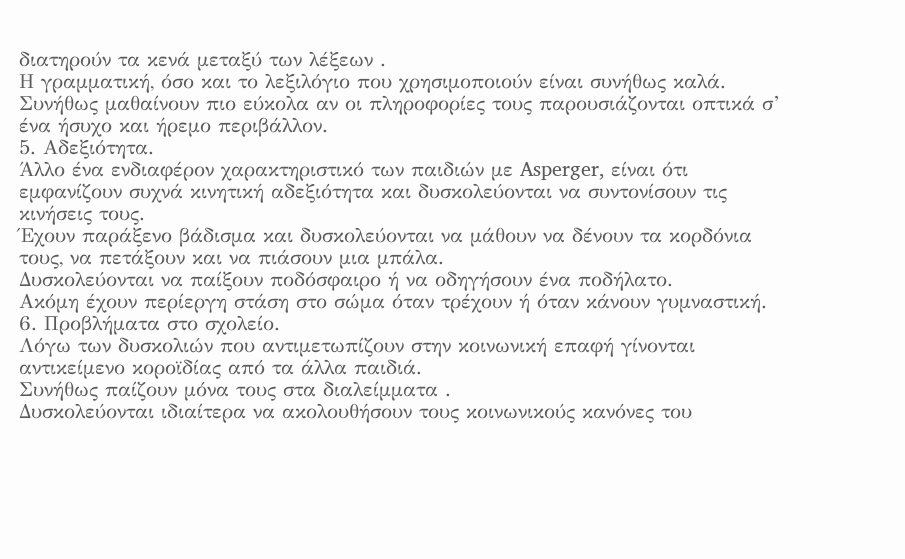διατηρούν τα κενά μεταξύ των λέξεων .
Η γραμματική, όσο και το λεξιλόγιο που χρησιμοποιούν είναι συνήθως καλά.
Συνήθως μαθαίνουν πιο εύκολα αν οι πληροφορίες τους παρουσιάζονται οπτικά σ’ ένα ήσυχο και ήρεμο περιβάλλον.
5. Αδεξιότητα.
Άλλο ένα ενδιαφέρον χαρακτηριστικό των παιδιών με Asperger, είναι ότι εμφανίζουν συχνά κινητική αδεξιότητα και δυσκολεύονται να συντονίσουν τις κινήσεις τους.
Έχουν παράξενο βάδισμα και δυσκολεύονται να μάθουν να δένουν τα κορδόνια τους, να πετάξουν και να πιάσουν μια μπάλα.
Δυσκολεύονται να παίξουν ποδόσφαιρο ή να οδηγήσουν ένα ποδήλατο.
Ακόμη έχουν περίεργη στάση στο σώμα όταν τρέχουν ή όταν κάνουν γυμναστική.
6. Προβλήματα στο σχολείο.
Λόγω των δυσκολιών που αντιμετωπίζουν στην κοινωνική επαφή γίνονται αντικείμενο κοροϊδίας από τα άλλα παιδιά.
Συνήθως παίζουν μόνα τους στα διαλείμματα .
Δυσκολεύονται ιδιαίτερα να ακολουθήσουν τους κοινωνικούς κανόνες του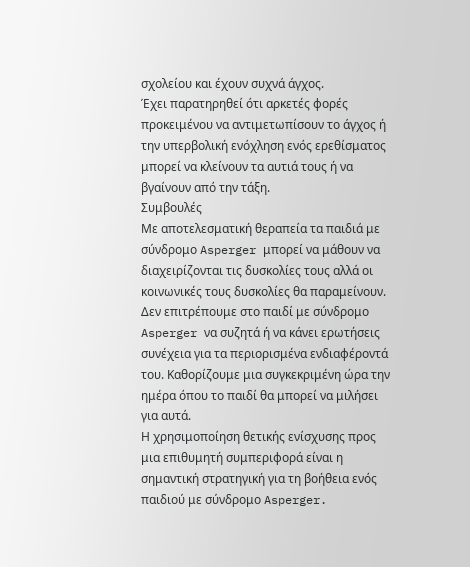σχολείου και έχουν συχνά άγχος.
Έχει παρατηρηθεί ότι αρκετές φορές προκειμένου να αντιμετωπίσουν το άγχος ή την υπερβολική ενόχληση ενός ερεθίσματος μπορεί να κλείνουν τα αυτιά τους ή να βγαίνουν από την τάξη.
Συμβουλές
Με αποτελεσματική θεραπεία τα παιδιά με σύνδρομο Asperger μπορεί να μάθουν να διαχειρίζονται τις δυσκολίες τους αλλά οι κοινωνικές τους δυσκολίες θα παραμείνουν.
Δεν επιτρέπουμε στο παιδί με σύνδρομο Asperger να συζητά ή να κάνει ερωτήσεις συνέχεια για τα περιορισμένα ενδιαφέροντά του. Καθορίζουμε μια συγκεκριμένη ώρα την ημέρα όπου το παιδί θα μπορεί να μιλήσει για αυτά.
Η χρησιμοποίηση θετικής ενίσχυσης προς μια επιθυμητή συμπεριφορά είναι η σημαντική στρατηγική για τη βοήθεια ενός παιδιού με σύνδρομο Asperger.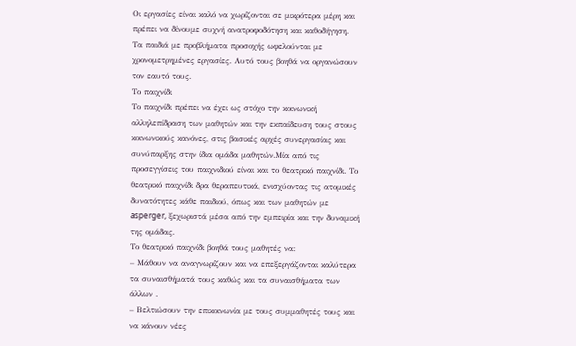Οι εργασίες είναι καλό να χωρίζονται σε μικρότερα μέρη και πρέπει να δίνουμε συχνή ανατροφοδότηση και καθοδήγηση.
Τα παιδιά με προβλήματα προσοχής ωφελούνται με χρονομετρημένες εργασίες. Αυτό τους βοηθά να οργανώσουν τον εαυτό τους.
Το παιχνίδι
Το παιχνίδι πρέπει να έχει ως στόχο την κοινωνική αλληλεπίδραση των μαθητών και την εκπαίδευση τους στους κοινωνικούς κανόνες, στις βασικές αρχές συνεργασίας και συνύπαρξης στην ίδια ομάδα μαθητών.Μία από τις προσεγγίσεις του παιχνιδιού είναι και το θεατρικό παιχνίδι. Το θεατρικό παιχνίδι δρα θεραπευτικά, ενισχύοντας τις ατομικές δυνατότητες κάθε παιδιού, όπως και των μαθητών με asperger, ξεχωριστά μέσα από την εμπειρία και την δυναμική της ομάδας.
Το θεατρικό παιχνίδι βοηθά τους μαθητές να:
– Μάθουν να αναγνωρίζουν και να επεξεργάζονται καλύτερα τα συναισθήματά τους καθώς και τα συναισθήματα των άλλων .
– Βελτιώσουν την επικοινωνία με τους συμμαθητές τους και να κάνουν νέες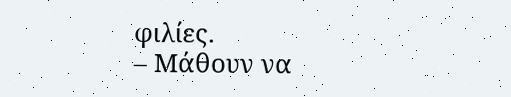φιλίες.
– Μάθουν να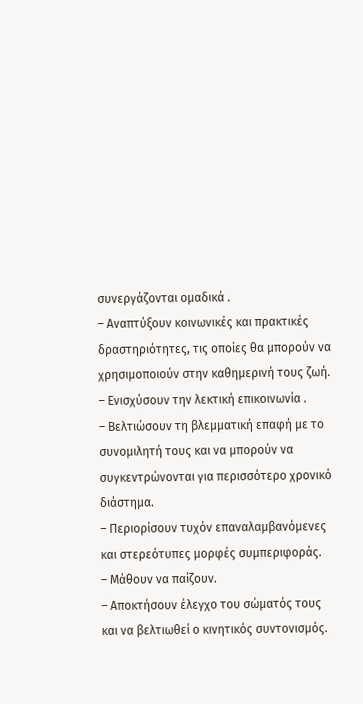συνεργάζονται ομαδικά .
– Αναπτύξουν κοινωνικές και πρακτικές δραστηριότητες, τις οποίες θα μπορούν να χρησιμοποιούν στην καθημερινή τους ζωή.
– Ενισχύσουν την λεκτική επικοινωνία .
– Βελτιώσουν τη βλεμματική επαφή με το συνομιλητή τους και να μπορούν να συγκεντρώνονται για περισσότερο χρονικό διάστημα.
– Περιορίσουν τυχόν επαναλαμβανόμενες και στερεότυπες μορφές συμπεριφοράς.
– Μάθουν να παίζουν.
– Αποκτήσουν έλεγχο του σώματός τους και να βελτιωθεί ο κινητικός συντονισμός.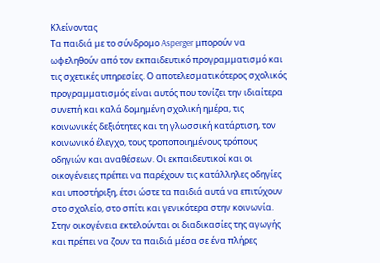Κλείνοντας
Τα παιδιά με το σύνδρομο Asperger μπορούν να ωφεληθούν από τον εκπαιδευτικό προγραμματισμό και τις σχετικές υπηρεσίες. Ο αποτελεσματικότερος σχολικός προγραμματισμός είναι αυτός που τονίζει την ιδιαίτερα συνεπή και καλά δομημένη σχολική ημέρα, τις κοινωνικές δεξιότητες και τη γλωσσική κατάρτιση, τον κοινωνικό έλεγχο, τους τροποποιημένους τρόπους οδηγιών και αναθέσεων. Οι εκπαιδευτικοί και οι οικογένειες πρέπει να παρέχουν τις κατάλληλες οδηγίες και υποστήριξη, έτσι ώστε τα παιδιά αυτά να επιτύχουν στο σχολείο, στο σπίτι και γενικότερα στην κοινωνία. Στην οικογένεια εκτελούνται οι διαδικασίες της αγωγής και πρέπει να ζουν τα παιδιά μέσα σε ένα πλήρες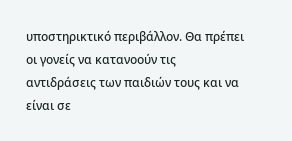υποστηρικτικό περιβάλλον. Θα πρέπει οι γονείς να κατανοούν τις αντιδράσεις των παιδιών τους και να είναι σε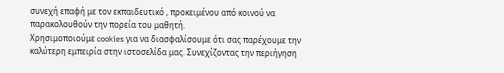συνεχή επαφή με τον εκπαιδευτικό , προκειμένου από κοινού να παρακολουθούν την πορεία του μαθητή.
Χρησιμοποιούμε cookies για να διασφαλίσουμε ότι σας παρέχουμε την καλύτερη εμπειρία στην ιστοσελίδα μας. Συνεχίζοντας την περιήγηση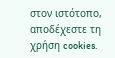στον ιστότοπο, αποδέχεστε τη χρήση cookies.